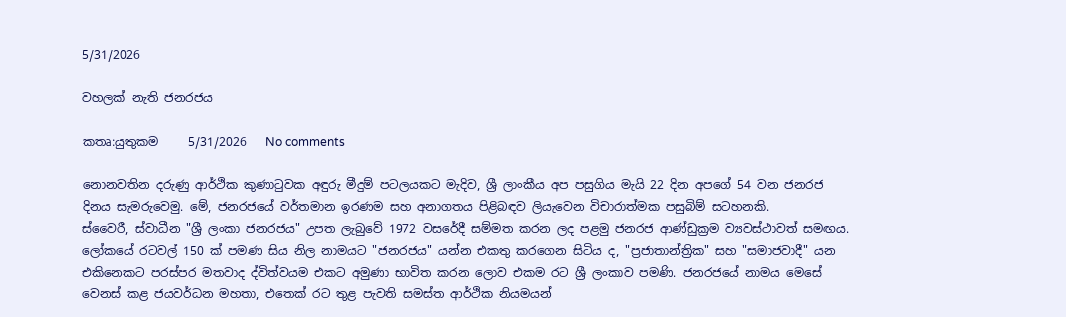5/31/2026

වහලක් නැති ජනරජය

කතෘ:යුතුකම     5/31/2026   No comments

නොනවතින දරුණු ආර්ථික කුණාටුවක අඳුරු මීදුම් පටලයකට මැදිව, ශ්‍රී ලාංකීය අප පසුගිය මැයි 22 දින අපගේ 54 වන ජනරජ දිනය සැමරුවෙමු. මේ, ජනරජයේ වර්තමාන ඉරණම සහ අනාගතය පිළිබඳව ලියැවෙන විචාරාත්මක පසුබිම් සටහනකි.
ස්වෛරී, ස්වාධීන "ශ්‍රී ලංකා ජනරජය" උපත ලැබුවේ 1972 වසරේදී සම්මත කරන ලද පළමු ජනරජ ආණ්ඩුක්‍රම ව්‍යවස්ථාවත් සමඟය. ලෝකයේ රටවල් 150 ක් පමණ සිය නිල නාමයට "ජනරජය" යන්න එකතු කරගෙන සිටිය ද, "ප්‍රජාතාන්ත්‍රික" සහ "සමාජවාදී" යන එකිනෙකට පරස්පර මතවාද ද්විත්වයම එකට අමුණා භාවිත කරන ලොව එකම රට ශ්‍රී ලංකාව පමණි. ජනරජයේ නාමය මෙසේ වෙනස් කළ ජයවර්ධන මහතා, එතෙක් රට තුළ පැවති සමස්ත ආර්ථික නියමයන්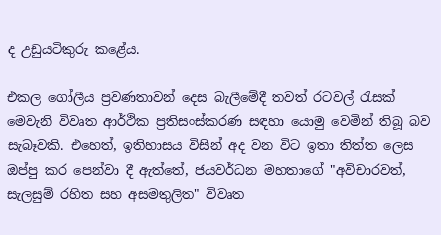ද උඩුයටිකුරු කළේය.

එකල ගෝලීය ප්‍රවණතාවන් දෙස බැලීමේදී තවත් රටවල් රැසක් මෙවැනි විවෘත ආර්ථික ප්‍රතිසංස්කරණ සඳහා යොමු වෙමින් තිබූ බව සැබෑවකි. එහෙත්, ඉතිහාසය විසින් අද වන විට ඉතා තිත්ත ලෙස ඔප්පු කර පෙන්වා දී ඇත්තේ, ජයවර්ධන මහතාගේ "අවිචාරවත්, සැලසුම් රහිත සහ අසමතුලිත" විවෘත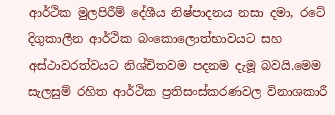ආර්ථික මුලපිරීම් දේශීය නිෂ්පාදනය නසා දමා, රටේ දිගුකාලීන ආර්ථික බංකොලොත්භාවයට සහ අස්ථාවරත්වයට නිශ්චිතවම පදනම දැමූ බවයි.මෙම සැලසුම් රහිත ආර්ථික ප්‍රතිසංස්කරණවල විනාශකාරී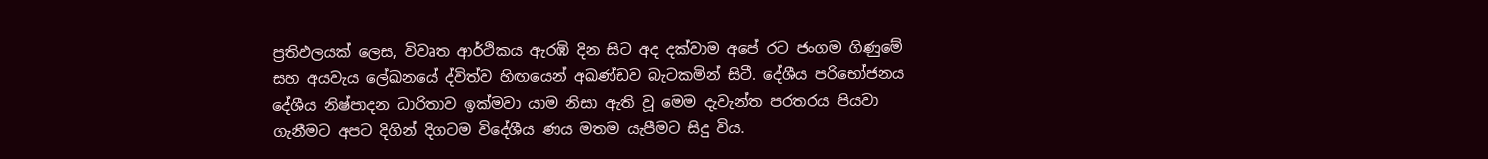ප්‍රතිඵලයක් ලෙස, විවෘත ආර්ථිකය ඇරඹි දින සිට අද දක්වාම අපේ රට ජංගම ගිණුමේ සහ අයවැය ලේඛනයේ ද්විත්ව හිඟයෙන් අඛණ්ඩව බැටකමින් සිටී. දේශීය පරිභෝජනය දේශීය නිෂ්පාදන ධාරිතාව ඉක්මවා යාම නිසා ඇති වූ මෙම දැවැන්ත පරතරය පියවා ගැනීමට අපට දිගින් දිගටම විදේශීය ණය මතම යැපීමට සිදු විය.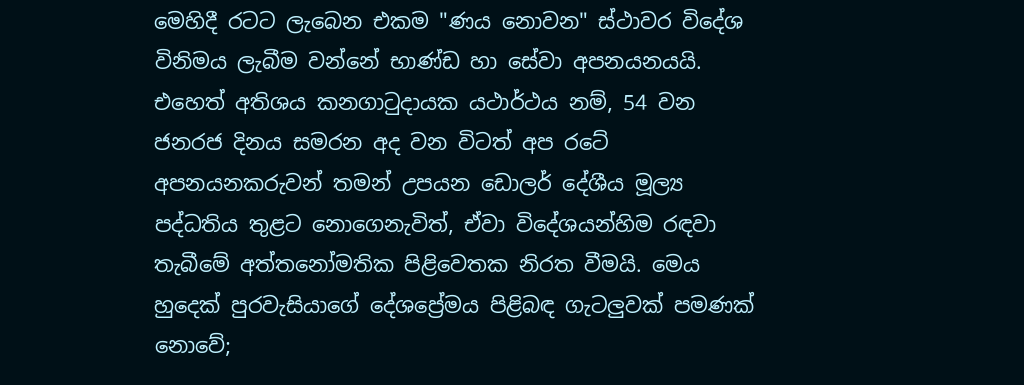මෙහිදී රටට ලැබෙන එකම "ණය නොවන" ස්ථාවර විදේශ විනිමය ලැබීම වන්නේ භාණ්ඩ හා සේවා අපනයනයයි. එහෙත් අතිශය කනගාටුදායක යථාර්ථය නම්, 54 වන ජනරජ දිනය සමරන අද වන විටත් අප රටේ අපනයනකරුවන් තමන් උපයන ඩොලර් දේශීය මූල්‍ය පද්ධතිය තුළට නොගෙනැවිත්, ඒවා විදේශයන්හිම රඳවා තැබීමේ අත්තනෝමතික පිළිවෙතක නිරත වීමයි. මෙය හුදෙක් පුරවැසියාගේ දේශප්‍රේමය පිළිබඳ ගැටලුවක් පමණක් නොවේ;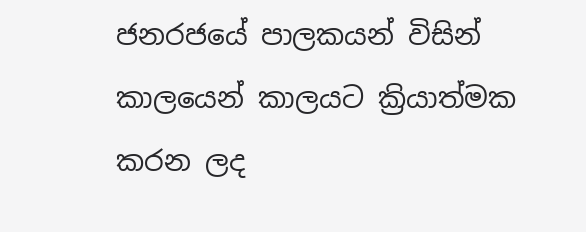ජනරජයේ පාලකයන් විසින් කාලයෙන් කාලයට ක්‍රියාත්මක කරන ලද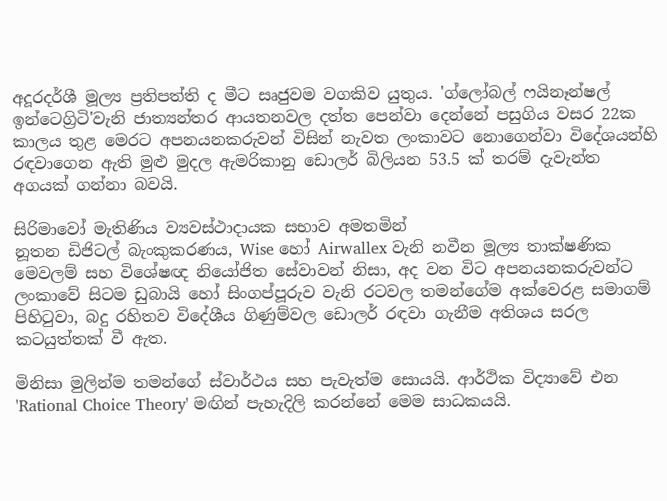අදූරදර්ශී මූල්‍ය ප්‍රතිපත්ති ද මීට සෘජුවම වගකිව යුතුය. 'ග්ලෝබල් ෆයිනෑන්ෂල් ඉන්ටෙග්‍රිටි'වැනි ජාත්‍යන්තර ආයතනවල දත්ත පෙන්වා දෙන්නේ පසුගිය වසර 22ක කාලය තුළ මෙරට අපනයනකරුවන් විසින් නැවත ලංකාවට නොගෙන්වා විදේශයන්හි රඳවාගෙන ඇති මුළු මුදල ඇමරිකානු ඩොලර් බිලියන 53.5 ක් තරම් දැවැන්ත අගයක් ගන්නා බවයි.

සිරිමාවෝ මැතිණිය ව්‍යවස්ථාදායක සභාව අමතමින්
නූතන ඩිජිටල් බැංකුකරණය, Wise හෝ Airwallex වැනි නවීන මූල්‍ය තාක්ෂණික මෙවලම් සහ විශේෂඥ නියෝජිත සේවාවන් නිසා, අද වන විට අපනයනකරුවන්ට ලංකාවේ සිටම ඩුබායි හෝ සිංගප්පූරුව වැනි රටවල තමන්ගේම අක්වෙරළ සමාගම් පිහිටුවා, බදු රහිතව විදේශීය ගිණුම්වල ඩොලර් රඳවා ගැනීම අතිශය සරල කටයුත්තක් වී ඇත.

මිනිසා මුලින්ම තමන්ගේ ස්වාර්ථය සහ පැවැත්ම සොයයි. ආර්ථික විද්‍යාවේ එන 'Rational Choice Theory' මඟින් පැහැදිලි කරන්නේ මෙම සාධකයයි.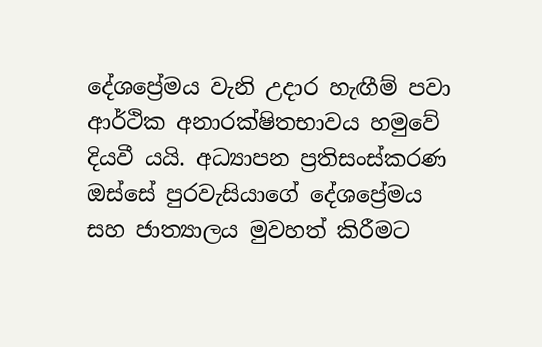දේශප්‍රේමය වැනි උදාර හැඟීම් පවා ආර්ථික අනාරක්ෂිතභාවය හමුවේ දියවී යයි. අධ්‍යාපන ප්‍රතිසංස්කරණ ඔස්සේ පුරවැසියාගේ දේශප්‍රේමය සහ ජාත්‍යාලය මුවහත් කිරීමට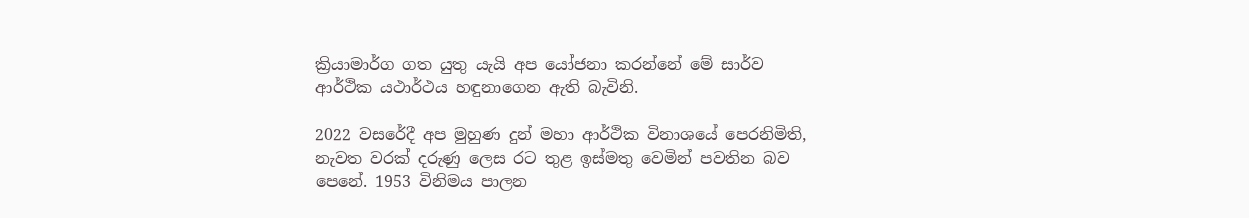ක්‍රියාමාර්ග ගත යුතු යැයි අප යෝජනා කරන්නේ මේ සාර්ව ආර්ථික යථාර්ථය හඳුනාගෙන ඇති බැවිනි.

2022 වසරේදී අප මුහුණ දුන් මහා ආර්ථික විනාශයේ පෙරනිමිති, නැවත වරක් දරුණු ලෙස රට තුළ ඉස්මතු වෙමින් පවතින බව පෙනේ. 1953 විනිමය පාලන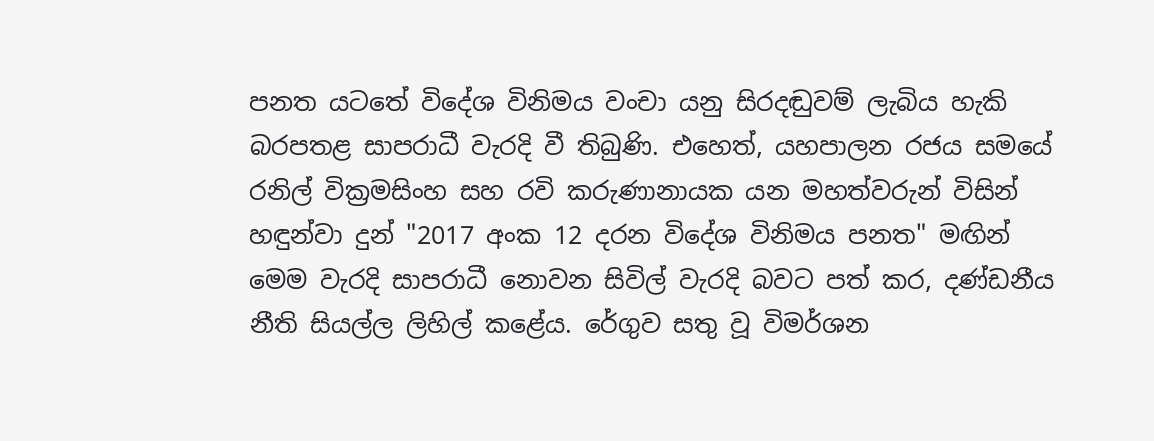පනත යටතේ විදේශ විනිමය වංචා යනු සිරදඬුවම් ලැබිය හැකි බරපතළ සාපරාධී වැරදි වී තිබුණි. එහෙත්, යහපාලන රජය සමයේ රනිල් වික්‍රමසිංහ සහ රවි කරුණානායක යන මහත්වරුන් විසින් හඳුන්වා දුන් "2017 අංක 12 දරන විදේශ විනිමය පනත" මඟින් මෙම වැරදි සාපරාධී නොවන සිවිල් වැරදි බවට පත් කර, දණ්ඩනීය නීති සියල්ල ලිහිල් කළේය. රේගුව සතු වූ විමර්ශන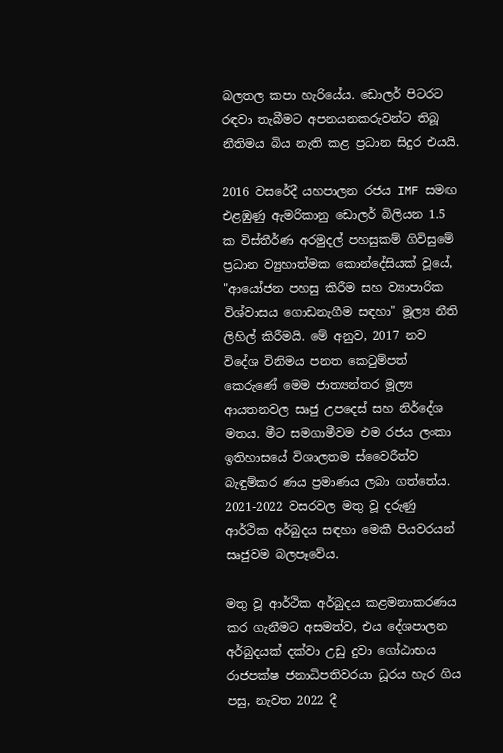බලතල කපා හැරියේය. ඩොලර් පිටරට රඳවා තැබීමට අපනයනකරුවන්ට තිබූ නීතිමය බිය නැති කළ ප්‍රධාන සිදුර එයයි.

2016 වසරේදී යහපාලන රජය IMF සමඟ එළඹුණු ඇමරිකානු ඩොලර් බිලියන 1.5 ක විස්තීර්ණ අරමුදල් පහසුකම් ගිවිසුමේ ප්‍රධාන ව්‍යුහාත්මක කොන්දේසියක් වූයේ, "ආයෝජන පහසු කිරීම සහ ව්‍යාපාරික විශ්වාසය ගොඩනැගීම සඳහා" මූල්‍ය නීති ලිහිල් කිරීමයි. මේ අනුව, 2017 නව විදේශ විනිමය පනත කෙටුම්පත් කෙරුණේ මෙම ජාත්‍යන්තර මූල්‍ය ආයතනවල සෘජු උපදෙස් සහ නිර්දේශ මතය. මීට සමගාමීවම එම රජය ලංකා ඉතිහාසයේ විශාලතම ස්වෛරීත්ව බැඳුම්කර ණය ප්‍රමාණය ලබා ගත්තේය. 2021-2022 වසරවල මතු වූ දරුණු ආර්ථික අර්බුදය සඳහා මෙකී පියවරයන් සෘජුවම බලපෑවේය.

මතු වූ ආර්ථික අර්බුදය කළමනාකරණය කර ගැනීමට අසමත්ව, එය දේශපාලන අර්බුදයක් දක්වා උඩු දුවා ගෝඨාභය රාජපක්ෂ ජනාධිපතිවරයා ධූරය හැර ගිය පසු, නැවත 2022 දී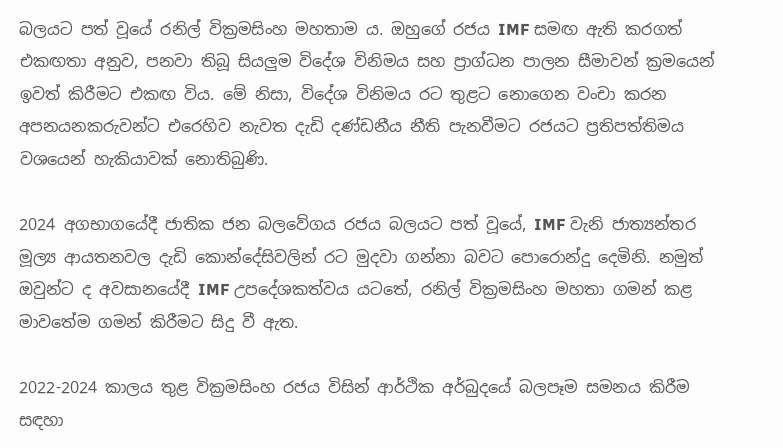බලයට පත් වූයේ රනිල් වික්‍රමසිංහ මහතාම ය. ඔහුගේ රජය IMF සමඟ ඇති කරගත් එකඟතා අනුව, පනවා තිබූ සියලුම විදේශ විනිමය සහ ප්‍රාග්ධන පාලන සීමාවන් ක්‍රමයෙන් ඉවත් කිරීමට එකඟ විය. මේ නිසා, විදේශ විනිමය රට තුළට නොගෙන වංචා කරන අපනයනකරුවන්ට එරෙහිව නැවත දැඩි දණ්ඩනීය නීති පැනවීමට රජයට ප්‍රතිපත්තිමය වශයෙන් හැකියාවක් නොතිබුණි.

2024 අගභාගයේදී ජාතික ජන බලවේගය රජය බලයට පත් වූයේ, IMF වැනි ජාත්‍යන්තර මූල්‍ය ආයතනවල දැඩි කොන්දේසිවලින් රට මුදවා ගන්නා බවට පොරොන්දු දෙමිනි. නමුත් ඔවුන්ට ද අවසානයේදී IMF උපදේශකත්වය යටතේ, රනිල් වික්‍රමසිංහ මහතා ගමන් කළ මාවතේම ගමන් කිරීමට සිදු වී ඇත.

2022-2024 කාලය තුළ වික්‍රමසිංහ රජය විසින් ආර්ථික අර්බුදයේ බලපෑම සමනය කිරීම සඳහා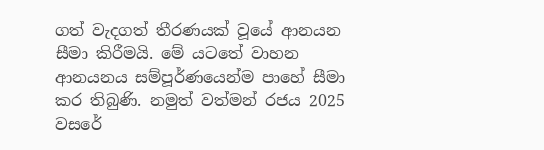ගත් වැදගත් තීරණයක් වූයේ ආනයන සීමා කිරීමයි. මේ යටතේ වාහන ආනයනය සම්පූර්ණයෙන්ම පාහේ සීමා කර තිබුණි. නමුත් වත්මන් රජය 2025 වසරේ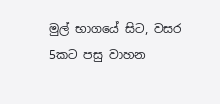මුල් භාගයේ සිට, වසර 5කට පසු වාහන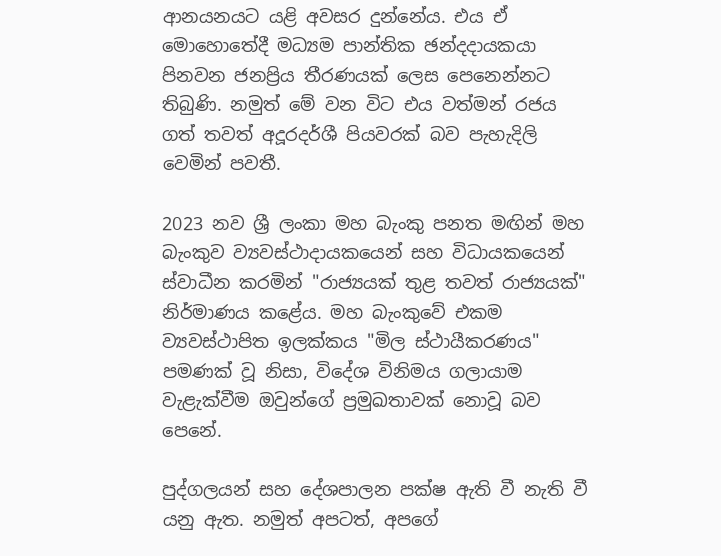ආනයනයට යළි අවසර දුන්නේය. එය ඒ මොහොතේදී මධ්‍යම පාන්තික ඡන්දදායකයා පිනවන ජනප්‍රිය තීරණයක් ලෙස පෙනෙන්නට තිබුණි. නමුත් මේ වන විට එය වත්මන් රජය ගත් තවත් අදූරදර්ශී පියවරක් බව පැහැදිලි වෙමින් පවතී.

2023 නව ශ්‍රී ලංකා මහ බැංකු පනත මඟින් මහ බැංකුව ව්‍යවස්ථාදායකයෙන් සහ විධායකයෙන් ස්වාධීන කරමින් "රාජ්‍යයක් තුළ තවත් රාජ්‍යයක්" නිර්මාණය කළේය. මහ බැංකුවේ එකම ව්‍යවස්ථාපිත ඉලක්කය "මිල ස්ථායීකරණය" පමණක් වූ නිසා, විදේශ විනිමය ගලායාම වැළැක්වීම ඔවුන්ගේ ප්‍රමුඛතාවක් නොවූ බව පෙනේ.

පුද්ගලයන් සහ දේශපාලන පක්ෂ ඇති වී නැති වී යනු ඇත. නමුත් අපටත්, අපගේ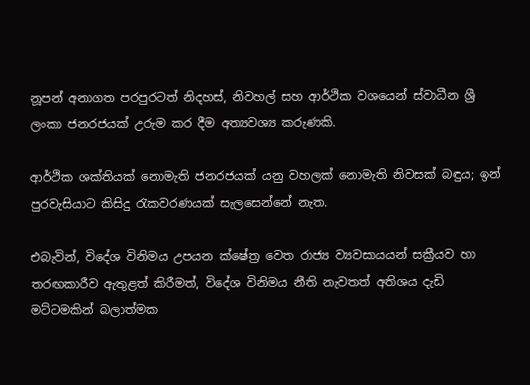නූපන් අනාගත පරපුරටත් නිදහස්, නිවහල් සහ ආර්ථික වශයෙන් ස්වාධීන ශ්‍රී ලංකා ජනරජයක් උරුම කර දීම අත්‍යවශ්‍ය කරුණකි.

ආර්ථික ශක්තියක් නොමැති ජනරජයක් යනු වහලක් නොමැති නිවසක් බඳුය; ඉන් පුරවැසියාට කිසිදු රැකවරණයක් සැලසෙන්නේ නැත.

එබැවින්, විදේශ විනිමය උපයන ක්ෂේත්‍ර වෙත රාජ්‍ය ව්‍යවසායයන් සක්‍රීයව හා තරඟකාරීව ඇතුළත් කිරීමත්, විදේශ විනිමය නීති නැවතත් අතිශය දැඩි මට්ටමකින් බලාත්මක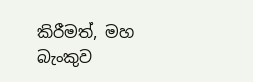කිරීමත්, මහ බැංකුව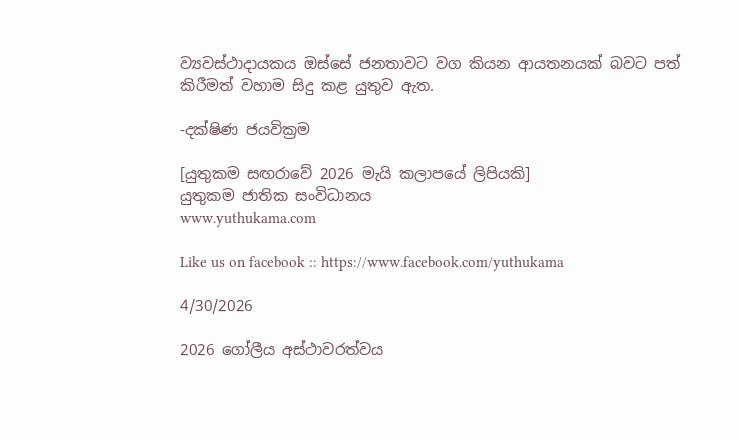ව්‍යවස්ථාදායකය ඔස්සේ ජනතාවට වග කියන ආයතනයක් බවට පත් කිරීමත් වහාම සිදු කළ යුතුව ඇත.

-දක්ෂිණ ජයවික්‍රම

[යුතුකම සඟරාවේ 2026 මැයි කලාපයේ ලිපියකි]
යුතුකම ජාතික සංවිධානය
www.yuthukama.com

Like us on facebook :: https://www.facebook.com/yuthukama

4/30/2026

2026 ගෝලීය අස්ථාවරත්වය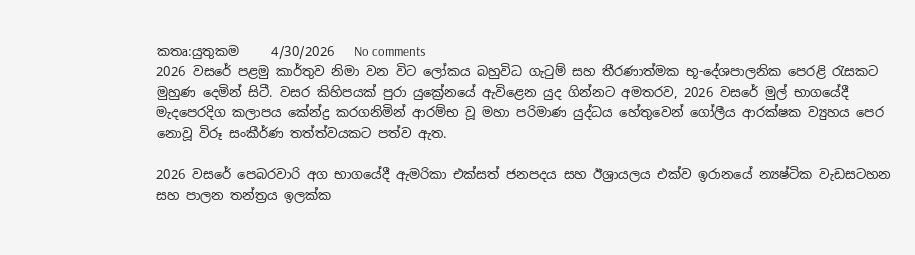කතෘ:යුතුකම     4/30/2026   No comments
2026 වසරේ පළමු කාර්තුව නිමා වන විට ලෝකය බහුවිධ ගැටුම් සහ තීරණාත්මක භූ-දේශපාලනික පෙරළි රැසකට මුහුණ දෙමින් සිටී. වසර කිහිපයක් පුරා යුක්‍රේනයේ ඇවිළෙන යුද ගින්නට අමතරව, 2026 වසරේ මුල් භාගයේදී මැදපෙරදිග කලාපය කේන්ද්‍ර කරගනිමින් ආරම්භ වූ මහා පරිමාණ යුද්ධය හේතුවෙන් ගෝලීය ආරක්ෂක ව්‍යුහය පෙර නොවූ විරූ සංකීර්ණ තත්ත්වයකට පත්ව ඇත.

2026 වසරේ පෙබරවාරි අග භාගයේදී ඇමරිකා එක්සත් ජනපදය සහ ඊශ්‍රායලය එක්ව ඉරානයේ න්‍යෂ්ටික වැඩසටහන සහ පාලන තන්ත්‍රය ඉලක්ක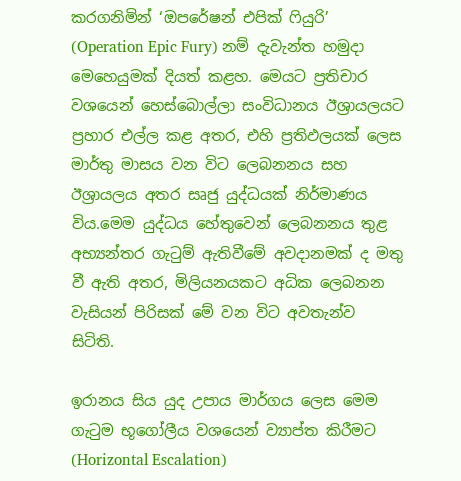කරගනිමින් ‘ඔපරේෂන් එපික් ෆියුරි’ (Operation Epic Fury) නම් දැවැන්ත හමුදා මෙහෙයුමක් දියත් කළහ. මෙයට ප්‍රතිචාර වශයෙන් හෙස්බොල්ලා සංවිධානය ඊශ්‍රායලයට ප්‍රහාර එල්ල කළ අතර, එහි ප්‍රතිඵලයක් ලෙස මාර්තු මාසය වන විට ලෙබනනය සහ ඊශ්‍රායලය අතර සෘජු යුද්ධයක් නිර්මාණය විය.මෙම යුද්ධය හේතුවෙන් ලෙබනනය තුළ අභ්‍යන්තර ගැටුම් ඇතිවීමේ අවදානමක් ද මතු වී ඇති අතර, මිලියනයකට අධික ලෙබනන වැසියන් පිරිසක් මේ වන විට අවතැන්ව සිටිති.

ඉරානය සිය යුද උපාය මාර්ගය ලෙස මෙම ගැටුම භූගෝලීය වශයෙන් ව්‍යාප්ත කිරීමට (Horizontal Escalation)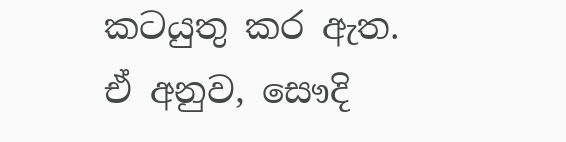කටයුතු කර ඇත. ඒ අනුව, සෞදි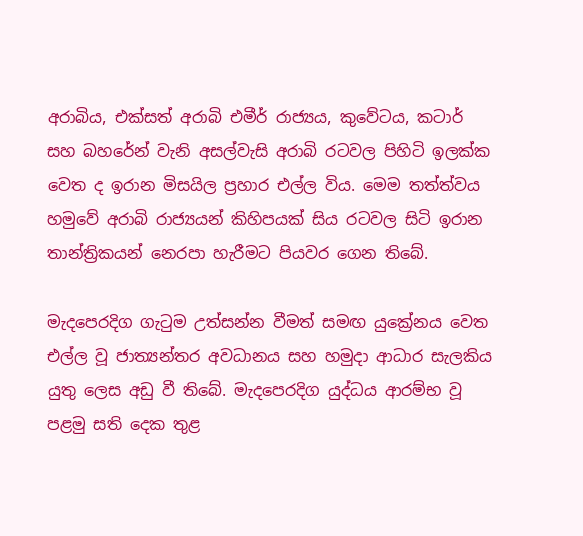අරාබිය, එක්සත් අරාබි එමීර් රාජ්‍යය, කුවේටය, කටාර් සහ බහරේන් වැනි අසල්වැසි අරාබි රටවල පිහිටි ඉලක්ක වෙත ද ඉරාන මිසයිල ප්‍රහාර එල්ල විය. මෙම තත්ත්වය හමුවේ අරාබි රාජ්‍යයන් කිහිපයක් සිය රටවල සිටි ඉරාන තාන්ත්‍රිකයන් නෙරපා හැරීමට පියවර ගෙන තිබේ.

මැදපෙරදිග ගැටුම උත්සන්න වීමත් සමඟ යුක්‍රේනය වෙත එල්ල වූ ජාත්‍යන්තර අවධානය සහ හමුදා ආධාර සැලකිය යුතු ලෙස අඩු වී තිබේ. මැදපෙරදිග යුද්ධය ආරම්භ වූ පළමු සති දෙක තුළ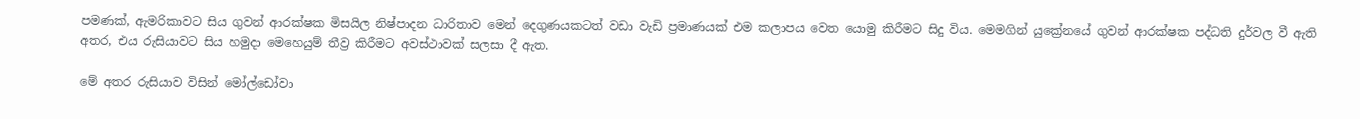පමණක්, ඇමරිකාවට සිය ගුවන් ආරක්ෂක මිසයිල නිෂ්පාදන ධාරිතාව මෙන් දෙගුණයකටත් වඩා වැඩි ප්‍රමාණයක් එම කලාපය වෙත යොමු කිරීමට සිදු විය. මෙමගින් යුක්‍රේනයේ ගුවන් ආරක්ෂක පද්ධති දුර්වල වී ඇති අතර, එය රුසියාවට සිය හමුදා මෙහෙයුම් තීව්‍ර කිරීමට අවස්ථාවක් සලසා දී ඇත.

මේ අතර රුසියාව විසින් මෝල්ඩෝවා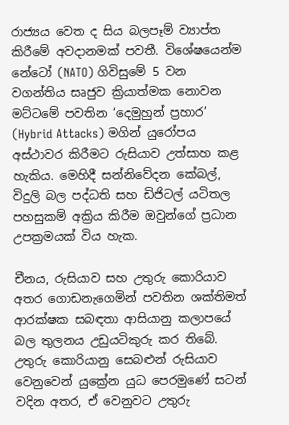රාජ්‍යය වෙත ද සිය බලපෑම් ව්‍යාප්ත කිරීමේ අවදානමක් පවතී. විශේෂයෙන්ම නේටෝ (NATO) ගිවිසුමේ 5 වන වගන්තිය සෘජුව ක්‍රියාත්මක නොවන මට්ටමේ පවතින ‘දෙමුහුන් ප්‍රහාර’ (Hybrid Attacks) මගින් යුරෝපය අස්ථාවර කිරීමට රුසියාව උත්සාහ කළ හැකිය. මෙහිදී සන්නිවේදන කේබල්, විදුලි බල පද්ධති සහ ඩිජිටල් යටිතල පහසුකම් අක්‍රිය කිරීම ඔවුන්ගේ ප්‍රධාන උපක්‍රමයක් විය හැක.

චීනය, රුසියාව සහ උතුරු කොරියාව අතර ගොඩනැගෙමින් පවතින ශක්තිමත් ආරක්ෂක සබඳතා ආසියානු කලාපයේ බල තුලනය උඩුයටිකුරු කර තිබේ. උතුරු කොරියානු සෙබළුන් රුසියාව වෙනුවෙන් යුක්‍රේන යුධ පෙරමුණේ සටන් වදින අතර, ඒ වෙනුවට උතුරු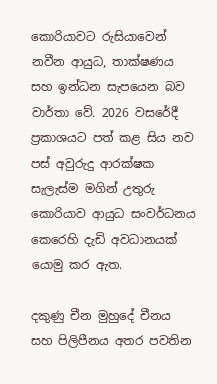කොරියාවට රුසියාවෙන් නවීන ආයුධ, තාක්ෂණය සහ ඉන්ධන සැපයෙන බව වාර්තා වේ. 2026 වසරේදී ප්‍රකාශයට පත් කළ සිය නව පස් අවුරුදු ආරක්ෂක සැලැස්ම මගින් උතුරු කොරියාව ආයුධ සංවර්ධනය කෙරෙහි දැඩි අවධානයක් යොමු කර ඇත.

දකුණු චීන මුහුදේ චීනය සහ පිලිපීනය අතර පවතින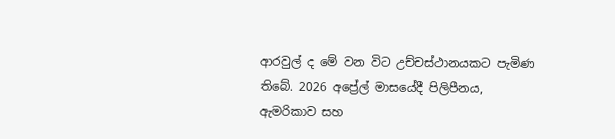ආරවුල් ද මේ වන විට උච්චස්ථානයකට පැමිණ තිබේ. 2026 අප්‍රේල් මාසයේදී පිලිපීනය, ඇමරිකාව සහ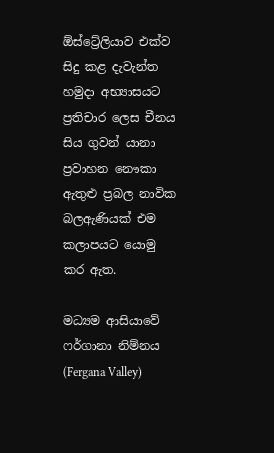ඕස්ට්‍රේලියාව එක්ව සිදු කළ දැවැන්ත හමුදා අභ්‍යාසයට ප්‍රතිචාර ලෙස චීනය සිය ගුවන් යානා ප්‍රවාහන නෞකා ඇතුළු ප්‍රබල නාවික බලඇණියක් එම කලාපයට යොමු කර ඇත.

මධ්‍යම ආසියාවේ ෆර්ගානා නිම්නය (Fergana Valley)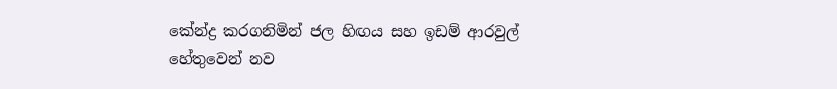කේන්ද්‍ර කරගනිමින් ජල හිඟය සහ ඉඩම් ආරවුල් හේතුවෙන් නව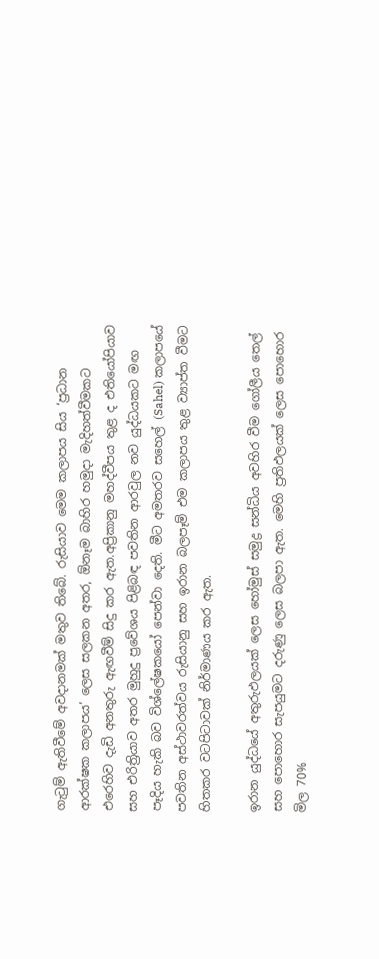ගැටුම් ඇතිවීමේ අවදානමක් මතුව තිබේ. රුසියාව මෙම කලාපය සිය ‘ප්‍රධාන ආරක්ෂක කලාපය’ ලෙස සලකන අතර, ඕනෑම බාහිර හමුදා මැදිහත්වීමකට එරෙහිව දැඩි අනතුරු ඇඟවීම් සිදු කර ඇත.අප්‍රිකානු මහද්වීපය තුළ ද එතියෝපියාව සහ එරිත්‍රියාව අතර මුහුදු ප්‍රවේශය පිළිබඳ පවතින ආරවුල නව යුද්ධයකට මඟ පෑදිය හැකි බව විශ්ලේෂකයෝ පෙන්වා දෙති. මීට අමතරව සහෙල් (Sahel) කලාපයේ පවතින අස්ථාවරත්වය රුසියානු සහ ඉරාන බලපෑම් එම කලාපය තුළ ව්‍යාප්ත වීමට හිතකර වටපිටාවක් නිර්මාණය කර ඇත.

ඉරාන යුද්ධයේ අතුරුඵලයක් ලෙස හෝමුස් සමුද්‍ර සන්ධිය අවහිර වීම ගෝලීය තෙල් සහ පොහොර සැපයුමට දරුණු ලෙස බලපා ඇත. මෙහි ප්‍රතිඵලයක් ලෙස පොහොර මිල 70%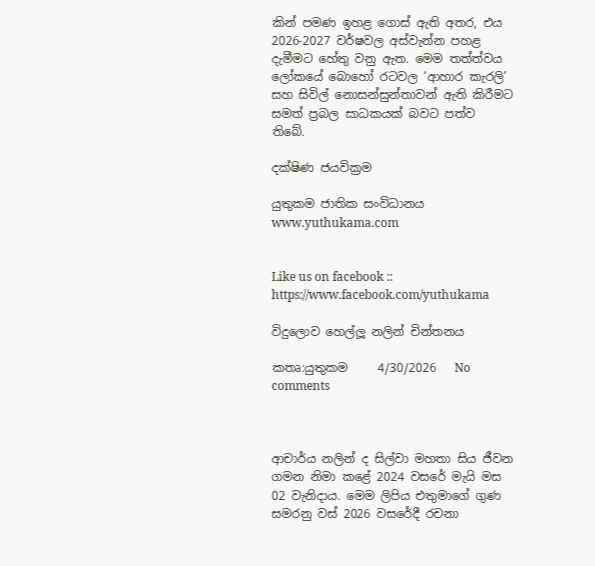කින් පමණ ඉහළ ගොස් ඇති අතර, එය 2026-2027 වර්ෂවල අස්වැන්න පහළ දැමීමට හේතු වනු ඇත. මෙම තත්ත්වය ලෝකයේ බොහෝ රටවල ‘ආහාර කැරලි’ සහ සිවිල් නොසන්සුන්තාවන් ඇති කිරීමට සමත් ප්‍රබල සාධකයක් බවට පත්ව තිබේ.

දක්ෂිණ ජයවික්‍රම

යුතුකම ජාතික සංවිධානය
www.yuthukama.com


Like us on facebook :: https://www.facebook.com/yuthukama

විදුලොව හෙල්ලූ නලින් චින්තනය

කතෘ:යුතුකම     4/30/2026   No comments



ආචාර්ය නලින් ද සිල්වා මහතා සිය ජීවන ගමන නිමා කළේ 2024 වසරේ මැයි මස 02 වැනිදාය. මෙම ලිපිය එතුමාගේ ගුණ සමරනු වස් 2026 වසරේදී රචනා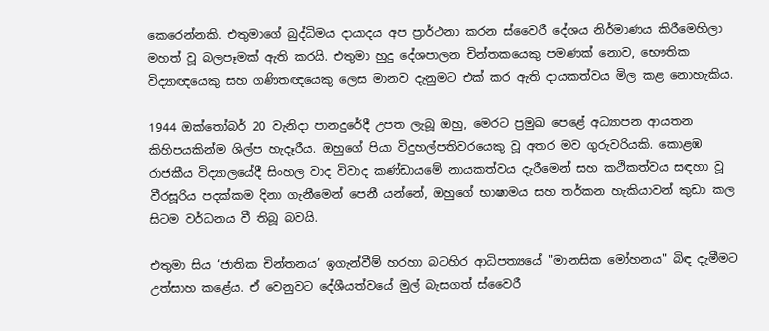කෙරෙන්නකි. එතුමාගේ බුද්ධිමය දායාදය අප ප්‍රාර්ථනා කරන ස්වෛරී දේශය නිර්මාණය කිරීමෙහිලා මහත් වූ බලපෑමක් ඇති කරයි. එතුමා හුදු දේශපාලන චින්තකයෙකු පමණක් නොව, භෞතික විද්‍යාඥයෙකු සහ ගණිතඥයෙකු ලෙස මානව දැනුමට එක් කර ඇති දායකත්වය මිල කළ නොහැකිය.

1944 ඔක්තෝබර් 20 වැනිදා පානදුරේදී උපත ලැබූ ඔහු, මෙරට ප්‍රමුඛ පෙළේ අධ්‍යාපන ආයතන කිහිපයකින්ම ශිල්ප හැදෑරීය. ඔහුගේ පියා විදුහල්පතිවරයෙකු වූ අතර මව ගුරුවරියකි. කොළඹ රාජකීය විද්‍යාලයේදී සිංහල වාද විවාද කණ්ඩායමේ නායකත්වය දැරීමෙන් සහ කථිකත්වය සඳහා වූ වීරසූරිය පදක්කම දිනා ගැනීමෙන් පෙනී යන්නේ, ඔහුගේ භාෂාමය සහ තර්කන හැකියාවන් කුඩා කල සිටම වර්ධනය වී තිබූ බවයි.

එතුමා සිය ‘ජාතික චින්තනය’ ඉගැන්වීම් හරහා බටහිර ආධිපත්‍යයේ "මානසික මෝහනය" බිඳ දැමීමට උත්සාහ කළේය. ඒ වෙනුවට දේශීයත්වයේ මුල් බැසගත් ස්වෛරී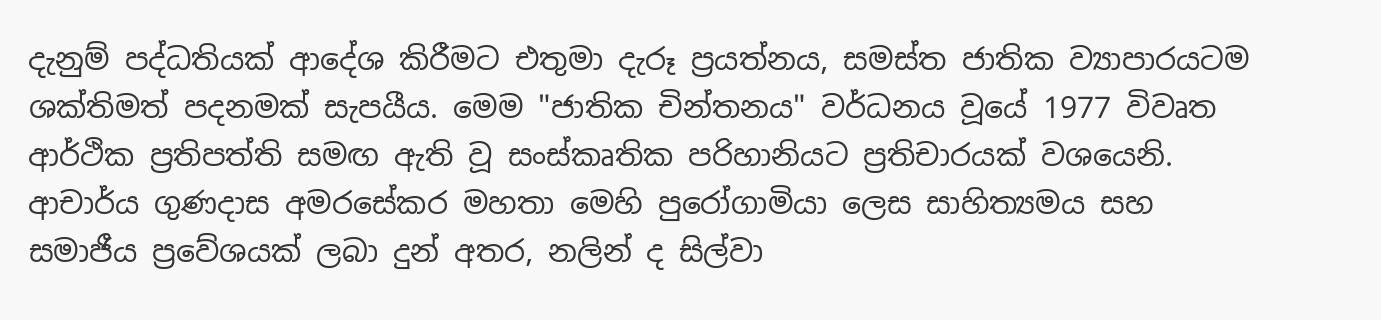දැනුම් පද්ධතියක් ආදේශ කිරීමට එතුමා දැරූ ප්‍රයත්නය, සමස්ත ජාතික ව්‍යාපාරයටම ශක්තිමත් පදනමක් සැපයීය. මෙම "ජාතික චින්තනය" වර්ධනය වූයේ 1977 විවෘත ආර්ථික ප්‍රතිපත්ති සමඟ ඇති වූ සංස්කෘතික පරිහානියට ප්‍රතිචාරයක් වශයෙනි. ආචාර්ය ගුණදාස අමරසේකර මහතා මෙහි පුරෝගාමියා ලෙස සාහිත්‍යමය සහ සමාජීය ප්‍රවේශයක් ලබා දුන් අතර, නලින් ද සිල්වා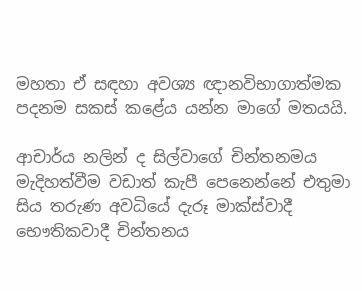මහතා ඒ සඳහා අවශ්‍ය ඥානවිභාගාත්මක පදනම සකස් කළේය යන්න මාගේ මතයයි.

ආචාර්ය නලින් ද සිල්වාගේ චින්තනමය මැදිහත්වීම වඩාත් කැපී පෙනෙන්නේ එතුමා සිය තරුණ අවධියේ දැරූ මාක්ස්වාදී භෞතිකවාදී චින්තනය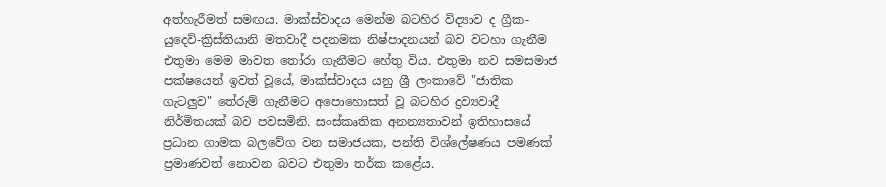අත්හැරීමත් සමඟය. මාක්ස්වාදය මෙන්ම බටහිර විද්‍යාව ද ග්‍රීක-යුදෙව්-ක්‍රිස්තියානි මතවාදී පදනමක නිෂ්පාදනයන් බව වටහා ගැනීම එතුමා මෙම මාවත තෝරා ගැනීමට හේතු විය. එතුමා නව සමසමාජ පක්ෂයෙන් ඉවත් වූයේ, මාක්ස්වාදය යනු ශ්‍රී ලංකාවේ "ජාතික ගැටලුව" තේරුම් ගැනීමට අපොහොසත් වූ බටහිර ද්‍රව්‍යවාදී නිර්මිතයක් බව පවසමිනි. සංස්කෘතික අනන්‍යතාවන් ඉතිහාසයේ ප්‍රධාන ගාමක බලවේග වන සමාජයක, පන්ති විශ්ලේෂණය පමණක් ප්‍රමාණවත් නොවන බවට එතුමා තර්ක කළේය.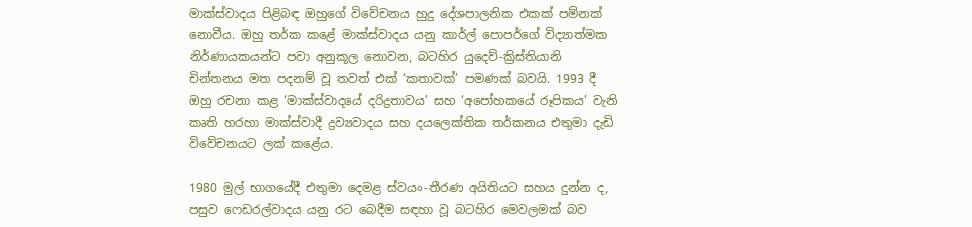මාක්ස්වාදය පිළිබඳ ඔහුගේ විවේචනය හුදු දේශපාලනික එකක් පම්නක් නොවීය. ඔහු තර්ක කළේ මාක්ස්වාදය යනු කාර්ල් පොපර්ගේ විද්‍යාත්මක නිර්ණායකයන්ට පවා අනුකූල නොවන, බටහිර යුදෙව්-ක්‍රිස්තියානි චින්තනය මත පදනම් වූ තවත් එක් ‘කතාවක්’ පමණක් බවයි. 1993 දී ඔහු රචනා කළ ‘මාක්ස්වාදයේ දරිද්‍රතාවය’ සහ ‘අපෝහකයේ රූපිකය’ වැනි කෘති හරහා මාක්ස්වාදී ද්‍රව්‍යවාදය සහ දයලෙක්තික තර්කනය එතුමා දැඩි විවේචනයට ලක් කළේය.

1980 මුල් භාගයේදී එතුමා දෙමළ ස්වයං-තීරණ අයිතියට සහය දුන්න ද, පසුව ෆෙඩරල්වාදය යනු රට බෙදීම සඳහා වූ බටහිර මෙවලමක් බව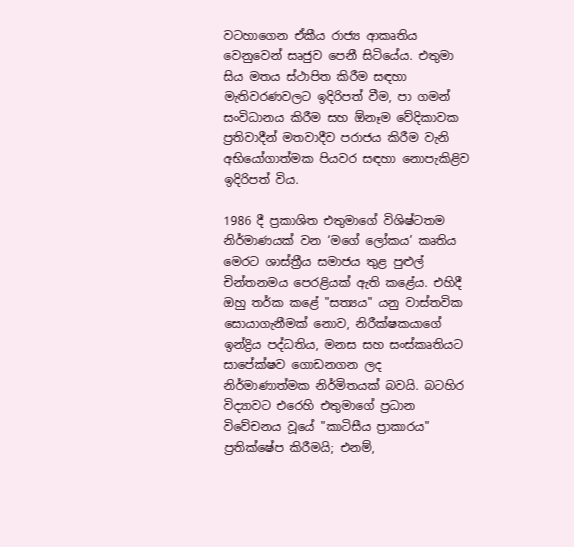වටහාගෙන ඒකීය රාජ්‍ය ආකෘතිය වෙනුවෙන් සෘජුව පෙනී සිටියේය. එතුමා සිය මතය ස්ථාපිත කිරීම සඳහා මැතිවරණවලට ඉදිරිපත් වීම, පා ගමන් සංවිධානය කිරීම සහ ඕනෑම වේදිකාවක ප්‍රතිවාදීන් මතවාදීව පරාජය කිරීම වැනි අභියෝගාත්මක පියවර සඳහා නොපැකිළිව ඉදිරිපත් විය.

1986 දී ප්‍රකාශිත එතුමාගේ විශිෂ්ටතම නිර්මාණයක් වන ‘මගේ ලෝකය’ කෘතිය මෙරට ශාස්ත්‍රීය සමාජය තුළ පුළුල් චින්තනමය පෙරළියක් ඇති කළේය. එහිදී ඔහු තර්ක කළේ "සත්‍යය" යනු වාස්තවික සොයාගැනීමක් නොව, නිරීක්ෂකයාගේ ඉන්ද්‍රිය පද්ධතිය, මනස සහ සංස්කෘතියට සාපේක්ෂව ගොඩනගන ලද නිර්මාණාත්මක නිර්මිතයක් බවයි. බටහිර විද්‍යාවට එරෙහි එතුමාගේ ප්‍රධාන විවේචනය වූයේ "කාටිසීය ප්‍රාකාරය" ප්‍රතික්ෂේප කිරීමයි; එනම්,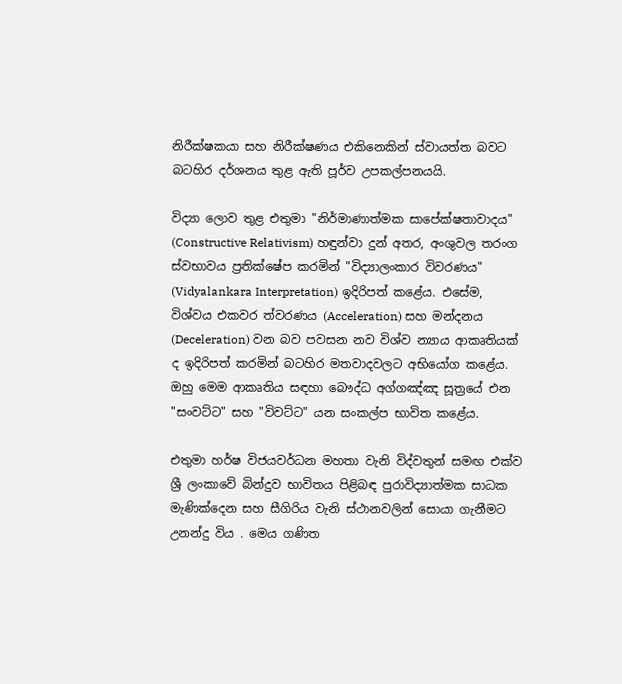නිරීක්ෂකයා සහ නිරීක්ෂණය එකිනෙකින් ස්වායත්ත බවට බටහිර දර්ශනය තුළ ඇති පූර්ව උපකල්පනයයි.

විද්‍යා ලොව තුළ එතුමා "නිර්මාණාත්මක සාපේක්ෂතාවාදය" (Constructive Relativism) හඳුන්වා දුන් අතර, අංශුවල තරංග ස්වභාවය ප්‍රතික්ෂේප කරමින් "විද්‍යාලංකාර විවරණය" (Vidyalankara Interpretation) ඉදිරිපත් කළේය. එසේම, විශ්වය එකවර ත්වරණය (Acceleration) සහ මන්දනය (Deceleration) වන බව පවසන නව විශ්ව න්‍යාය ආකෘතියක් ද ඉදිරිපත් කරමින් බටහිර මතවාදවලට අභියෝග කළේය. ඔහු මෙම ආකෘතිය සඳහා බෞද්ධ අග්ගඤ්ඤ සූත්‍රයේ එන "සංවට්ට" සහ "විවට්ට" යන සංකල්ප භාවිත කළේය.

එතුමා හර්ෂ විජයවර්ධන මහතා වැනි විද්වතුන් සමඟ එක්ව ශ්‍රී ලංකාවේ බින්දුව භාවිතය පිළිබඳ පුරාවිද්‍යාත්මක සාධක මැණික්දෙන සහ සීගිරිය වැනි ස්ථානවලින් සොයා ගැනීමට උනන්දු විය . මෙය ගණිත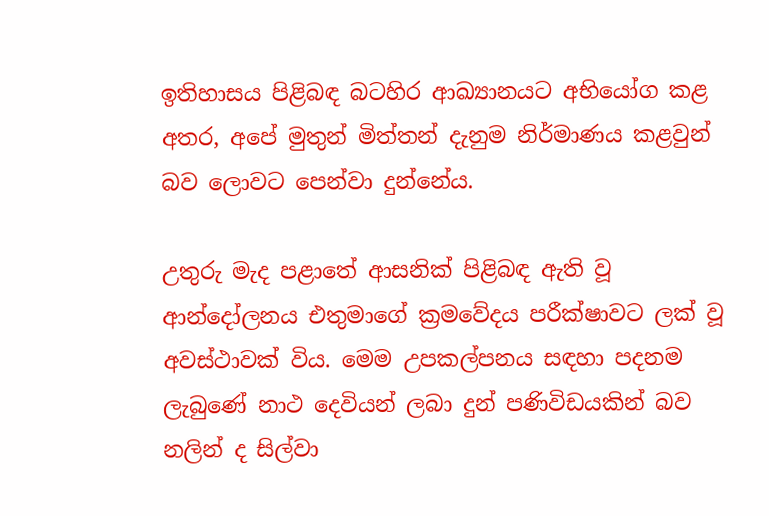ඉතිහාසය පිළිබඳ බටහිර ආඛ්‍යානයට අභියෝග කළ අතර, අපේ මුතුන් මිත්තන් දැනුම නිර්මාණය කළවුන් බව ලොවට පෙන්වා දුන්නේය.

උතුරු මැද පළාතේ ආසනික් පිළිබඳ ඇති වූ ආන්දෝලනය එතුමාගේ ක්‍රමවේදය පරීක්ෂාවට ලක් වූ අවස්ථාවක් විය. මෙම උපකල්පනය සඳහා පදනම ලැබුණේ නාථ දෙවියන් ලබා දුන් පණිවිඩයකින් බව නලින් ද සිල්වා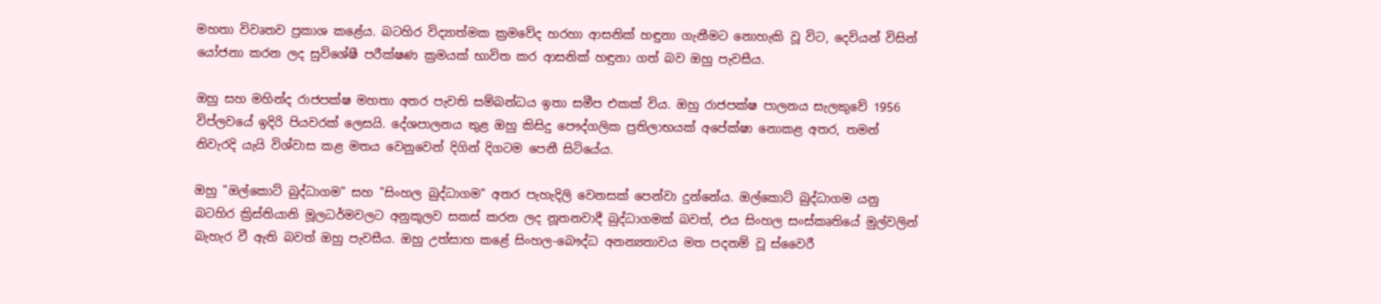මහතා විවෘතව ප්‍රකාශ කළේය. බටහිර විද්‍යාත්මක ක්‍රමවේද හරහා ආසනික් හඳුනා ගැනීමට නොහැකි වූ විට, දෙවියන් විසින් යෝජනා කරන ලද සුවිශේෂී පරීක්ෂණ ක්‍රමයක් භාවිත කර ආසනික් හඳුනා ගත් බව ඔහු පැවසීය.

ඔහු සහ මහින්ද රාජපක්ෂ මහතා අතර පැවති සම්බන්ධය ඉතා සමීප එකක් විය. ඔහු රාජපක්ෂ පාලනය සැලකුවේ 1956 විප්ලවයේ ඉදිරි පියවරක් ලෙසයි. දේශපාලනය තුළ ඔහු කිසිදු පෞද්ගලික ප්‍රතිලාභයක් අපේක්ෂා නොකළ අතර, තමන් නිවැරදි යැයි විශ්වාස කළ මතය වෙනුවෙන් දිගින් දිගටම පෙනී සිටියේය.

ඔහු "ඔල්කොට් බුද්ධාගම" සහ "සිංහල බුද්ධාගම" අතර පැහැදිලි වෙනසක් පෙන්වා දුන්නේය. ඔල්කොට් බුද්ධාගම යනු බටහිර ක්‍රිස්තියානි මූලධර්මවලට අනුකූලව සකස් කරන ලද නූතනවාදී බුද්ධාගමක් බවත්, එය සිංහල සංස්කෘතියේ මුල්වලින් බැහැර වී ඇති බවත් ඔහු පැවසීය. ඔහු උත්සාහ කළේ සිංහල-බෞද්ධ අනන්‍යතාවය මත පදනම් වූ ස්වෛරී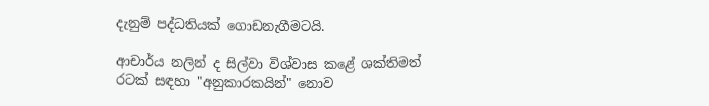දැනුම් පද්ධතියක් ගොඩනැගීමටයි.

ආචාර්ය නලින් ද සිල්වා විශ්වාස කළේ ශක්තිමත් රටක් සඳහා "අනුකාරකයින්" නොව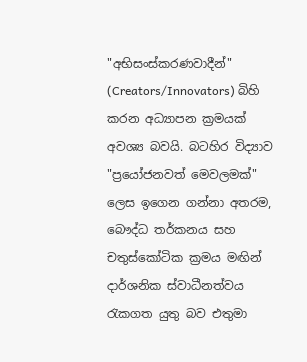"අභිසංස්කරණවාදීන්" (Creators/Innovators) බිහි කරන අධ්‍යාපන ක්‍රමයක් අවශ්‍ය බවයි. බටහිර විද්‍යාව "ප්‍රයෝජනවත් මෙවලමක්" ලෙස ඉගෙන ගන්නා අතරම, බෞද්ධ තර්කනය සහ චතුස්කෝටික ක්‍රමය මඟින් දාර්ශනික ස්වාධීනත්වය රැකගත යුතු බව එතුමා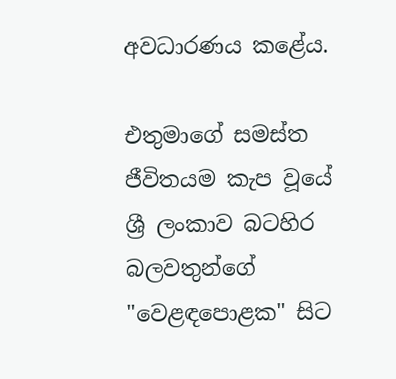අවධාරණය කළේය.

එතුමාගේ සමස්ත ජීවිතයම කැප වූයේ ශ්‍රී ලංකාව බටහිර බලවතුන්ගේ "වෙළඳපොළක" සිට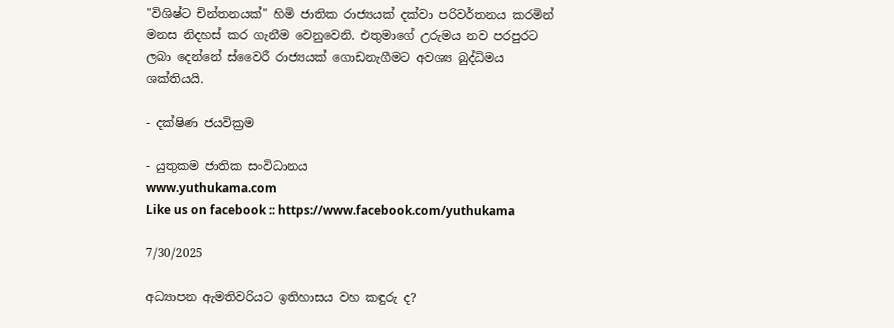"විශිෂ්ට චින්තනයක්" හිමි ජාතික රාජ්‍යයක් දක්වා පරිවර්තනය කරමින් මනස නිදහස් කර ගැනීම වෙනුවෙනි. එතුමාගේ උරුමය නව පරපුරට ලබා දෙන්නේ ස්වෛරී රාජ්‍යයක් ගොඩනැගීමට අවශ්‍ය බුද්ධිමය ශක්තියයි.

- දක්ෂිණ ජයවික්‍රම

- යුතුකම ජාතික සංවිධානය
www.yuthukama.com
Like us on facebook :: https://www.facebook.com/yuthukama

7/30/2025

අධ්‍යාපන ඇමතිවරියට ඉතිහාසය වහ කඳුරු ද?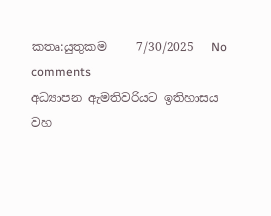කතෘ:යුතුකම     7/30/2025   No comments
අධ්‍යාපන ඇමතිවරියට ඉතිහාසය වහ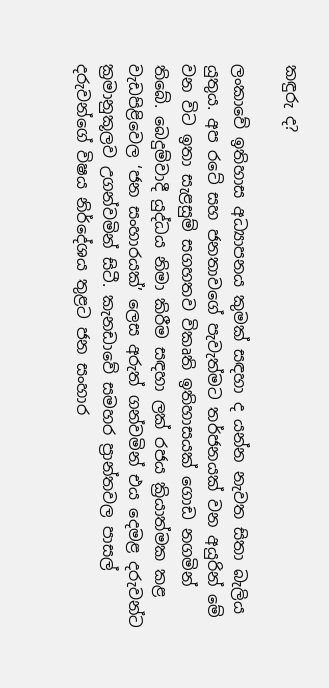කඳුරු ද?

ලංකාවේ ඉතිහාස අධ්‍යාපනය කුමක් සඳහා ද යන්න නැවත සිතා බැලිය යුතුය. අප රටේ සහ ජනතාවගේ පැවැත්මට තර්ජනයක් වන අයුරින් මේ වන විට ඉතා සැළසුම් සගහතව විකෘති ඉතිහාසයක් ගොඩ නගමින් තිබේ. බෙදුම්වාදී යුද්ධය නිමා කිරීම සඳහා ලක් රජය ක්‍රියාත්මක කළ වැඩපිළිවෙල ‘ජන සංහාරයක්’ ලෙස අරුත් ගන්වමින් එය දෙමළ දරුවන්ට ක්‍රමානුකූලව උගන්වමින් සිටී. කැනඩාවේ සමහර ප්‍රාන්තවල පාසල් දරුවන්ගේ විෂය නිර්දේශය තුළට ජන සංහාර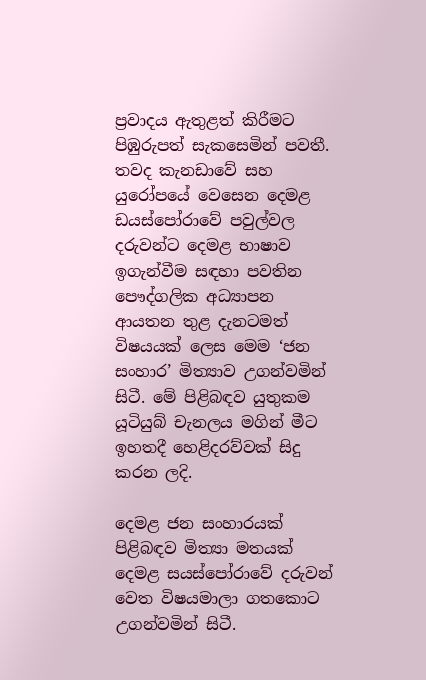ප්‍රවාදය ඇතුළත් කිරීමට පිඹුරුපත් සැකසෙමින් පවතී. තවද කැනඩාවේ සහ යුරෝපයේ වෙසෙන දෙමළ ඩයස්පෝරාවේ පවුල්වල දරුවන්ට දෙමළ භාෂාව ඉගැන්වීම සඳහා පවතින පෞද්ගලික අධ්‍යාපන ආයතන තුළ දැනටමත් විෂයයක් ලෙස මෙම ‘ජන සංහාර’ මිත්‍යාව උගන්වමින් සිටී. මේ පිළිබඳව යුතුකම යූටියුබ් චැනලය මගින් මීට ඉහතදී හෙළිදරව්වක් සිදු කරන ලදි.

දෙමළ ජන සංහාරයක් පිළිබඳව මිත්‍යා මතයක් දෙමළ සයස්පෝරාවේ දරුවන් වෙත විෂයමාලා ගතකොට උගන්වමින් සිටී.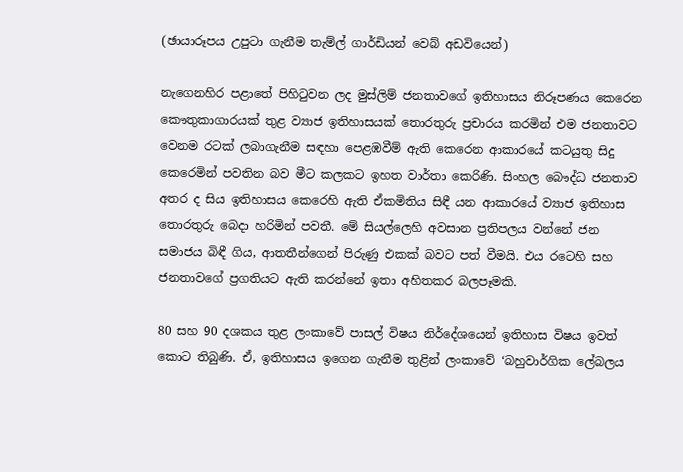(ඡායාරූපය උපුටා ගැනීම තැම්ල් ගාර්ඩියන් වෙබ් අඩවියෙන්)

නැගෙනහිර පළාතේ පිහිටුවන ලද මුස්ලිම් ජනතාවගේ ඉතිහාසය නිරූපණය කෙරෙන කෞතුකාගාරයක් තුළ ව්‍යාජ ඉතිහාසයක් තොරතුරු ප්‍රචාරය කරමින් එම ජනතාවට වෙනම රටක් ලබාගැනීම සඳහා පෙළඹවීම් ඇති කෙරෙන ආකාරයේ කටයුතු සිදු කෙරෙමින් පවතින බව මීට කලකට ඉහත වාර්තා කෙරිණි. සිංහල බෞද්ධ ජනතාව අතර ද සිය ඉතිහාසය කෙරෙහි ඇති ඒකමිතිය සිඳී යන ආකාරයේ ව්‍යාජ ඉතිහාස තොරතුරු බෙදා හරිමින් පවතී. මේ සියල්ලෙහි අවසාන ප්‍රතිපලය වන්නේ ජන සමාජය බිඳී ගිය, ආතතීන්ගෙන් පිරුණු එකක් බවට පත් වීමයි. එය රටෙහි සහ ජනතාවගේ ප්‍රගතියට ඇති කරන්නේ ඉතා අහිතකර බලපෑමකි.

80 සහ 90 දශකය තුළ ලංකාවේ පාසල් විෂය නිර්දේශයෙන් ඉතිහාස විෂය ඉවත් කොට තිබුණි. ඒ, ඉතිහාසය ඉගෙන ගැනීම තුළින් ලංකාවේ ‘බහුවාර්ගික ලේබලය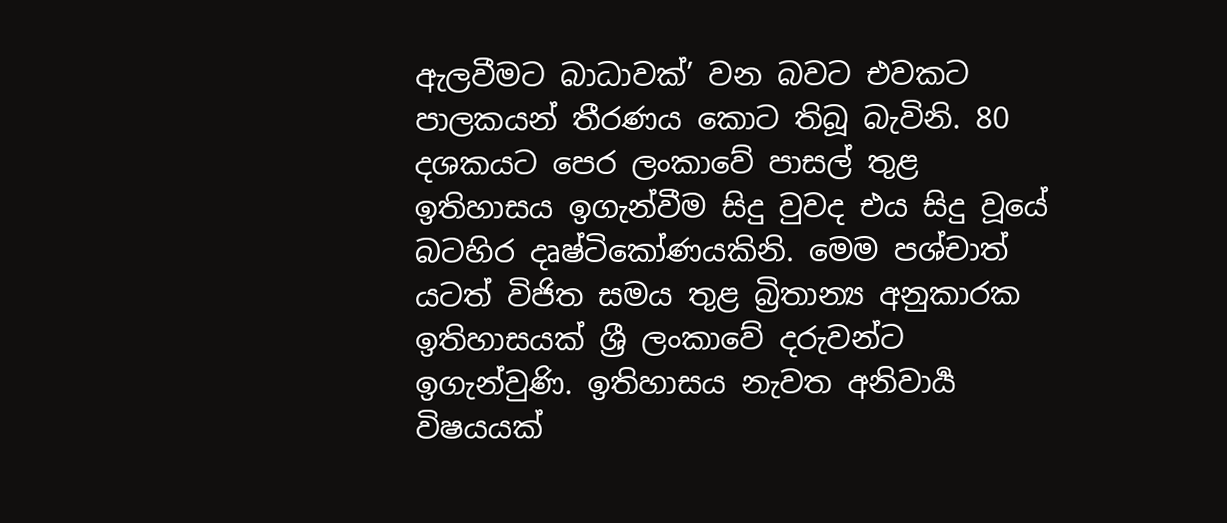ඇලවීමට බාධාවක්’ වන බවට එවකට පාලකයන් තීරණය කොට තිබූ බැවිනි. 80 දශකයට පෙර ලංකාවේ පාසල් තුළ ඉතිහාසය ඉගැන්වීම සිදු වුවද එය සිදු වූයේ බටහිර දෘෂ්ටිකෝණයකිනි. මෙම පශ්චාත් යටත් විජිත සමය තුළ බ්‍රිතාන්‍ය අනුකාරක ඉතිහාසයක් ශ්‍රී ලංකාවේ දරුවන්ට ඉගැන්වුණි. ඉතිහාසය නැවත අනිවාර්‍ය විෂයයක්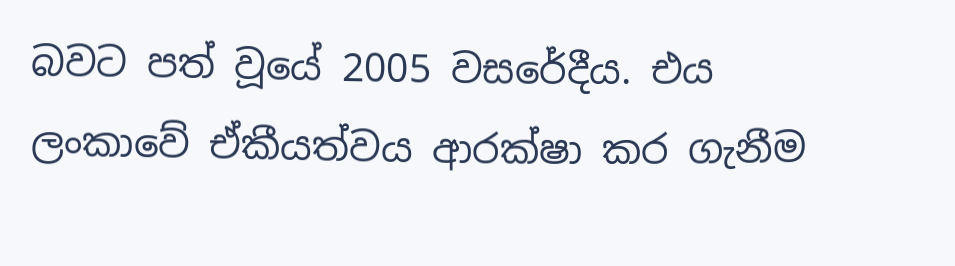බවට පත් වූයේ 2005 වසරේදීය. එය ලංකාවේ ඒකීයත්වය ආරක්ෂා කර ගැනීම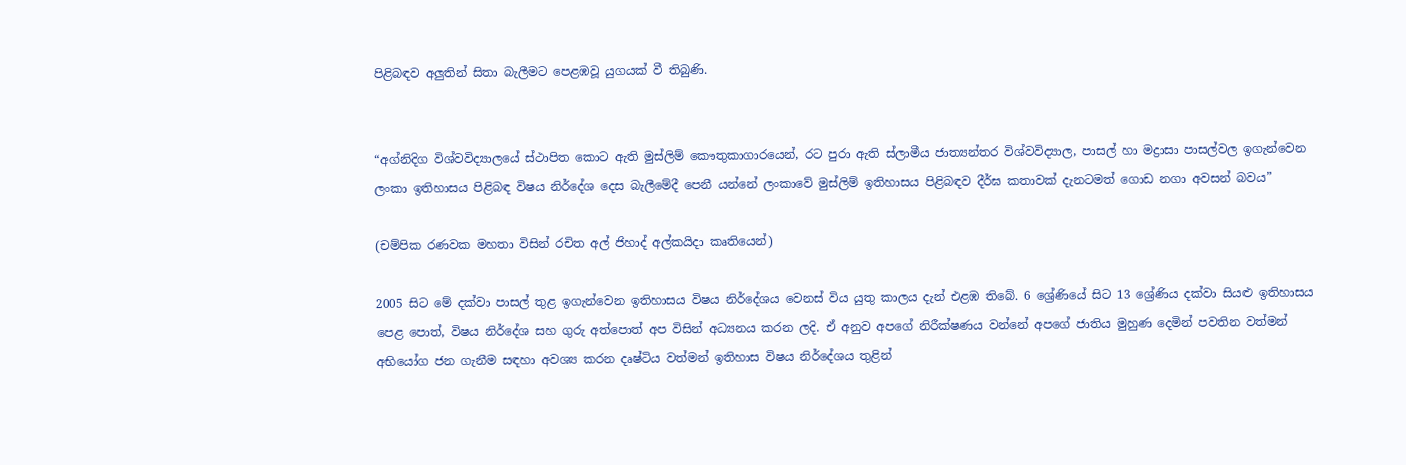පිළිබඳව අලුතින් සිතා බැලීමට පෙළඹවූ යුගයක් වී තිබුණි.


“අග්නිදිග විශ්වවිද්‍යාලයේ ස්ථාපිත කොට ඇති මුස්ලිම් කෞතුකාගාරයෙන්, රට පුරා ඇති ස්ලාමීය ජාත්‍යන්තර විශ්වවිද්‍යාල, පාසල් හා මද්‍රාසා පාසල්වල ඉගැන්වෙන ලංකා ඉතිහාසය පිළිබඳ විෂය නිර්දේශ දෙස බැලීමේදී පෙනී යන්නේ ලංකාවේ මුස්ලිම් ඉතිහාසය පිළිබඳව දීර්ඝ කතාවක් දැනටමත් ගොඩ නගා අවසන් බවය”

(චම්පික රණවක මහතා විසින් රචිත අල් ජිහාද් අල්කයිදා කෘතියෙන්)

2005 සිට මේ දක්වා පාසල් තුළ ඉගැන්වෙන ඉතිහාසය විෂය නිර්දේශය වෙනස් විය යුතු කාලය දැන් එළඹ තිබේ. 6 ශ්‍රේණියේ සිට 13 ශ්‍රේණිය දක්වා සියළු ඉතිහාසය පෙළ පොත්, විෂය නිර්දේශ සහ ගුරු අත්පොත් අප විසින් අධ්‍යනය කරන ලදි. ඒ අනුව අපගේ නිරීක්ෂණය වන්නේ අපගේ ජාතිය මුහුණ දෙමින් පවතින වත්මන් අභියෝග ජන ගැනීම සඳහා අවශ්‍ය කරන දෘෂ්ටිය වත්මන් ඉතිහාස විෂය නිර්දේශය තුළින්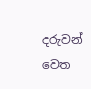දරුවන් වෙත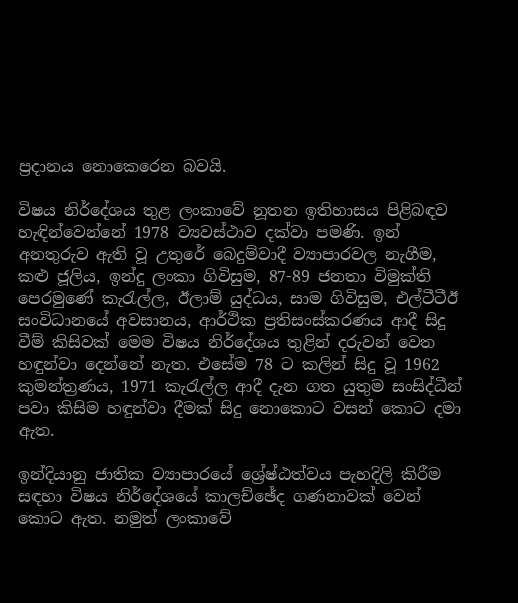ප්‍රදානය නොකෙරෙන බවයි.

විෂය නිර්දේශය තුළ ලංකාවේ නූතන ඉතිහාසය පිළිබඳව හැඳින්වෙන්නේ 1978 ව්‍යවස්ථාව දක්වා පමණි. ඉන් අනතුරුව ඇති වූ උතුරේ බෙදුම්වාදී ව්‍යාපාරවල නැගීම, කළු ජූලිය, ඉන්දු ලංකා ගිවිසුම, 87-89 ජනතා විමුක්ති පෙරමුණේ කැරැල්ල, ඊලාම් යුද්ධය, සාම ගිවිසුම, එල්ටීටීඊ සංවිධානයේ අවසානය, ආර්ථික ප්‍රතිසංස්කරණය ආදී සිදු වීම් කිසිවක් මෙම විෂය නිර්දේශය තුළින් දරුවන් වෙත හඳුන්වා දෙන්නේ නැත. එසේම 78 ට කලින් සිදු වූ 1962 කුමන්ත්‍රණය, 1971 කැරැල්ල ආදී දැන ගත යුතුම සංසිද්ධීන් පවා කිසිම හඳුන්වා දීමක් සිදු නොකොට වසන් කොට දමා ඇත.

ඉන්දියානු ජාතික ව්‍යාපාරයේ ශ්‍රේෂ්ඨත්වය පැහදිලි කිරීම සඳහා විෂය නිර්දේශයේ කාලච්ඡේද ගණනාවක් වෙන් කොට ඇත. නමුත් ලංකාවේ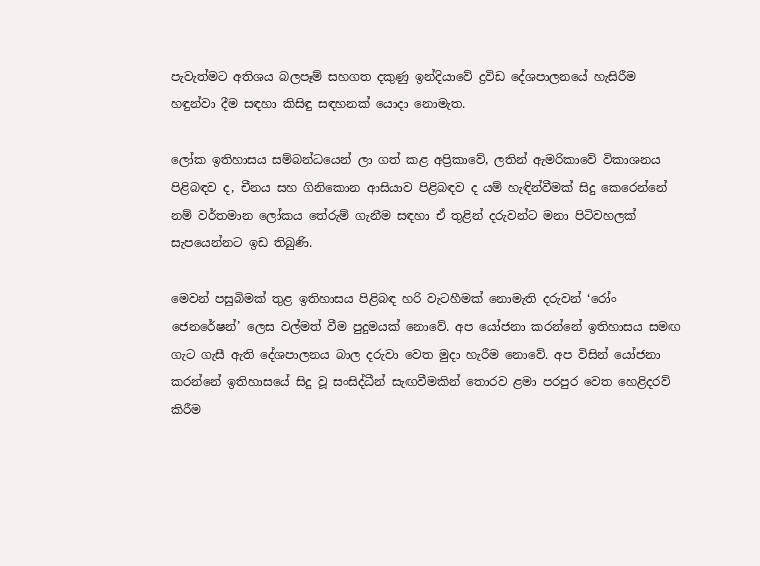පැවැත්මට අතිශය බලපෑම් සහගත දකුණු ඉන්දියාවේ ද්‍රවිඩ දේශපාලනයේ හැසිරීම හඳුන්වා දීම සඳහා කිසිඳු සඳහනක් යොදා නොමැත.

ලෝක ඉතිහාසය සම්බන්ධයෙන් ලා ගත් කළ අප්‍රිකාවේ, ලතින් ඇමරිකාවේ විකාශනය පිළිබඳව ද, චීනය සහ ගිනිකොන ආසියාව පිළිබඳව ද යම් හැඳින්වීමක් සිදු කෙරෙන්නේ නම් වර්තමාන ලෝකය තේරුම් ගැනීම සඳහා ඒ තුළින් දරුවන්ට මනා පිටිවහලක් සැපයෙන්නට ඉඩ තිබුණි.

මෙවන් පසුබිමක් තුළ ඉතිහාසය පිළිබඳ හරි වැටහීමක් නොමැති දරුවන් ‘රෝං ජෙනරේෂන්’ ලෙස වල්මත් වීම පුදුමයක් නොවේ. අප යෝජනා කරන්නේ ඉතිහාසය සමඟ ගැට ගැසී ඇති දේශපාලනය බාල දරුවා වෙත මුදා හැරීම නොවේ. අප විසින් යෝජනා කරන්නේ ඉතිහාසයේ සිදු වූ සංසිද්ධීන් සැඟවීමකින් තොරව ළමා පරපුර වෙත හෙළිදරව් කිරීම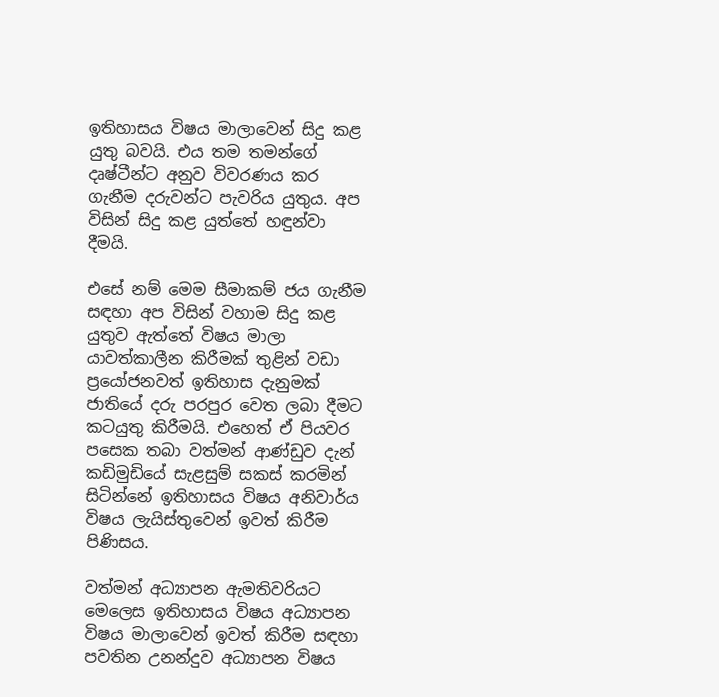ඉතිහාසය විෂය මාලාවෙන් සිදු කළ යුතු බවයි. එය තම තමන්ගේ දෘෂ්ටීන්ට අනුව විවරණය කර ගැනීම දරුවන්ට පැවරිය යුතුය. අප විසින් සිදු කළ යුත්තේ හඳුන්වා දීමයි.

එසේ නම් මෙම සීමාකම් ජය ගැනීම සඳහා අප විසින් වහාම සිදු කළ යුතුව ඇත්තේ විෂය මාලා යාවත්කාලීන කිරීමක් තුළින් වඩා ප්‍රයෝජනවත් ඉතිහාස දැනුමක් ජාතියේ දරු පරපුර වෙත ලබා දීමට කටයුතු කිරීමයි. එහෙත් ඒ පියවර පසෙක තබා වත්මන් ආණ්ඩුව දැන් කඩිමුඩියේ සැළසුම් සකස් කරමින් සිටින්නේ ඉතිහාසය විෂය අනිවාර්ය විෂය ලැයිස්තුවෙන් ඉවත් කිරීම පිණිසය.

වත්මන් අධ්‍යාපන ඇමතිවරියට මෙලෙස ඉතිහාසය විෂය අධ්‍යාපන විෂය මාලාවෙන් ඉවත් කිරීම සඳහා පවතින උනන්දුව අධ්‍යාපන විෂය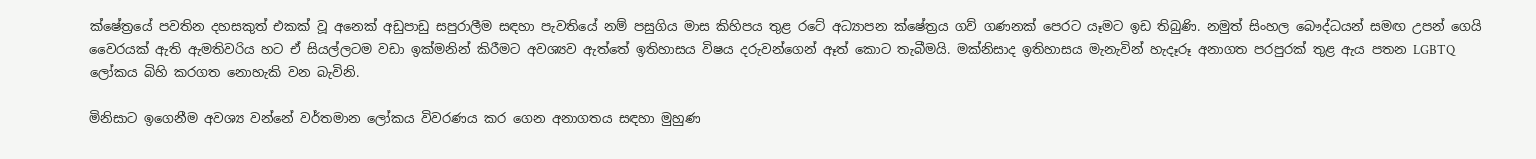ක්ෂේත්‍රයේ පවතින දහසකුත් එකක් වූ අනෙක් අඩුපාඩු සපුරාලීම සඳහා පැවතියේ නම් පසුගිය මාස කිහිපය තුළ රටේ අධ්‍යාපන ක්ෂේත්‍රය ගව් ගණනක් පෙරට යෑමට ඉඩ තිබුණි. නමුත් සිංහල බෞද්ධයන් සමඟ උපන් ගෙයි වෛරයක් ඇති ඇමතිවරිය හට ඒ සියල්ලටම වඩා ඉක්මනින් කිරීමට අවශ්‍යව ඇත්තේ ඉතිහාසය විෂය දරුවන්ගෙන් ඈත් කොට තැබීමයි. මක්නිසාද ඉතිහාසය මැනැවින් හැදෑරූ අනාගත පරපුරක් තුළ ඇය පතන LGBTQ ලෝකය බිහි කරගත නොහැකි වන බැවිනි.

මිනිසාට ඉගෙනීම අවශ්‍ය වන්නේ වර්තමාන ලෝකය විවරණය කර ගෙන අනාගතය සඳහා මුහුණ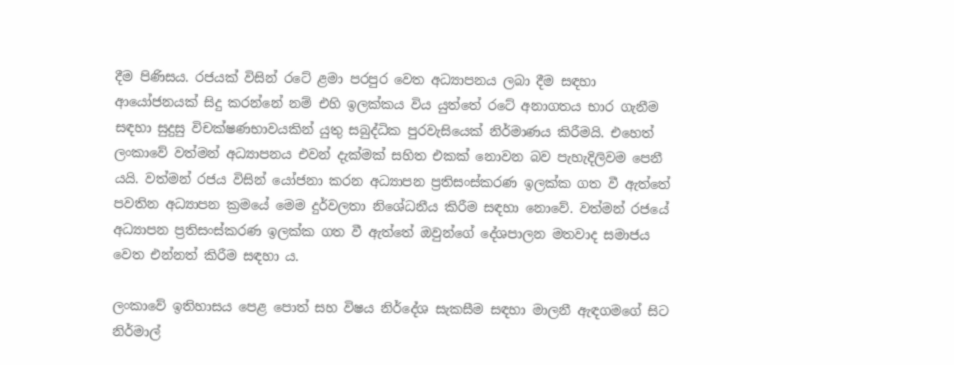දීම පිණිසය. රජයක් විසින් රටේ ළමා පරපුර වෙත අධ්‍යාපනය ලබා දීම සඳහා ආයෝජනයක් සිදු කරන්නේ නම් එහි ඉලක්කය විය යුත්තේ රටේ අනාගතය භාර ගැනීම සඳහා සුදුසු විචක්ෂණභාවයකින් යුතු සබුද්ධික පුරවැසියෙක් නිර්මාණය කිරීමයි. එහෙත් ලංකාවේ වත්මන් අධ්‍යාපනය එවන් දැක්මක් සහිත එකක් නොවන බව පැහැදිලිවම පෙනී යයි. වත්මන් රජය විසින් යෝජනා කරන අධ්‍යාපන ප්‍රතිසංස්කරණ ඉලක්ක ගත වී ඇත්තේ පවතින අධ්‍යාපන ක්‍රමයේ මෙම දුර්වලතා නිශේධනීය කිරීම සඳහා නොවේ. වත්මන් රජයේ අධ්‍යාපන ප්‍රතිසංස්කරණ ඉලක්ක ගත වී ඇත්තේ ඔවුන්ගේ දේශපාලන මතවාද සමාජය වෙත එන්නත් කිරීම සඳහා ය.

ලංකාවේ ඉතිහාසය පෙළ පොත් සහ විෂය නිර්දේශ සැකසීම සඳහා මාලනී ඇඳගමගේ සිට නිර්මාල්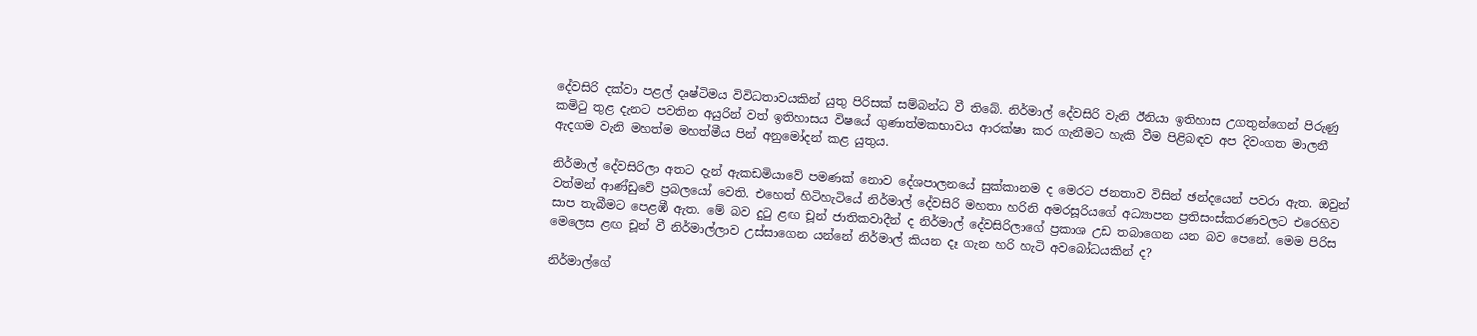දේවසිරි දක්වා පළල් දෘෂ්ටිමය විවිධතාවයකින් යුතු පිරිසක් සම්බන්ධ වී තිබේ. නිර්මාල් දේවසිරි වැනි ඊනියා ඉතිහාස උගතුන්ගෙන් පිරුණු කමිටු තුළ දැනට පවතින අයුරින් වත් ඉතිහාසය විෂයේ ගුණාත්මකභාවය ආරක්ෂා කර ගැනීමට හැකි වීම පිළිබඳව අප දිවංගත මාලනී ඇදගම වැනි මහත්ම මහත්මීය පින් අනුමෝදන් කළ යුතුය.

නිර්මාල් දේවසිරිලා අතට දැන් ඇකඩමියාවේ පමණක් නොව දේශපාලනයේ සුක්කානම ද මෙරට ජනතාව විසින් ඡන්දයෙන් පවරා ඇත. ඔවුන් වත්මන් ආණ්ඩුවේ ප්‍රබලයෝ වෙති. එහෙත් හිටිහැටියේ නිර්මාල් දේවසිරි මහතා හරිනි අමරසූරියගේ අධ්‍යාපන ප්‍රතිසංස්කරණවලට එරෙහිව සාප තැබීමට පෙළඹී ඇත. මේ බව දුටු ළඟ චූන් ජාතිකවාදීන් ද නිර්මාල් දේවසිරිලාගේ ප්‍රකාශ උඩ තබාගෙන යන බව පෙනේ. මෙම පිරිස මෙලෙස ළඟ චූන් වී නිර්මාල්ලාව උස්සාගෙන යන්නේ නිර්මාල් කියන දෑ ගැන හරි හැටි අවබෝධයකින් ද?

නිර්මාල්ගේ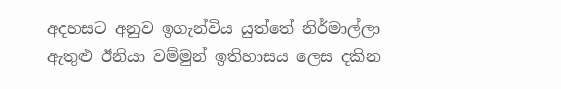අදහසට අනුව ඉගැන්විය යුත්තේ නිර්මාල්ලා ඇතුළු ඊනියා වම්මුන් ඉතිහාසය ලෙස දකින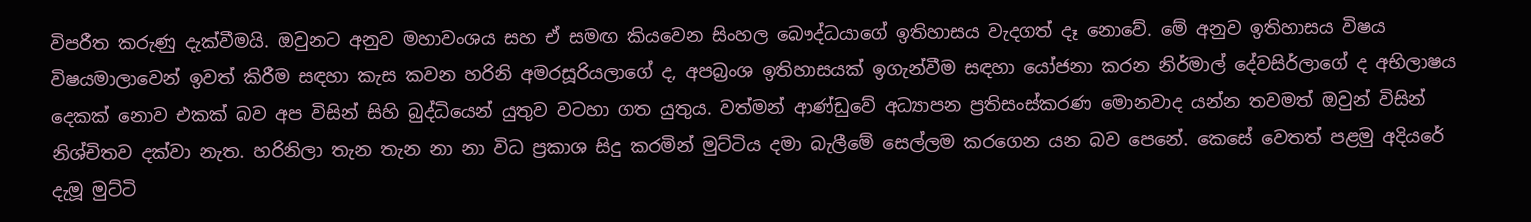විපරීත කරුණු දැක්වීමයි. ඔවුනට අනුව මහාවංශය සහ ඒ සමඟ කියවෙන සිංහල බෞද්ධයාගේ ඉතිහාසය වැදගත් දෑ නොවේ. මේ අනුව ඉතිහාසය විෂය විෂයමාලාවෙන් ඉවත් කිරීම සඳහා කැස කවන හරිනි අමරසූරියලාගේ ද, අපබ්‍රංශ ඉතිහාසයක් ඉගැන්වීම සඳහා යෝජනා කරන නිර්මාල් දේවසිර්ලාගේ ද අභිලාෂය දෙකක් නොව එකක් බව අප විසින් සිහි බුද්ධියෙන් යුතුව වටහා ගත යුතුය. වත්මන් ආණ්ඩුවේ අධ්‍යාපන ප්‍රතිසංස්කරණ මොනවාද යන්න තවමත් ඔවුන් විසින් නිශ්චිතව දක්වා නැත. හරිනිලා තැන තැන නා නා විධ ප්‍රකාශ සිදු කරමින් මුට්ටිය දමා බැලීමේ සෙල්ලම කරගෙන යන බව පෙනේ. කෙසේ වෙතත් පළමු අදියරේ දැමූ මුට්ටි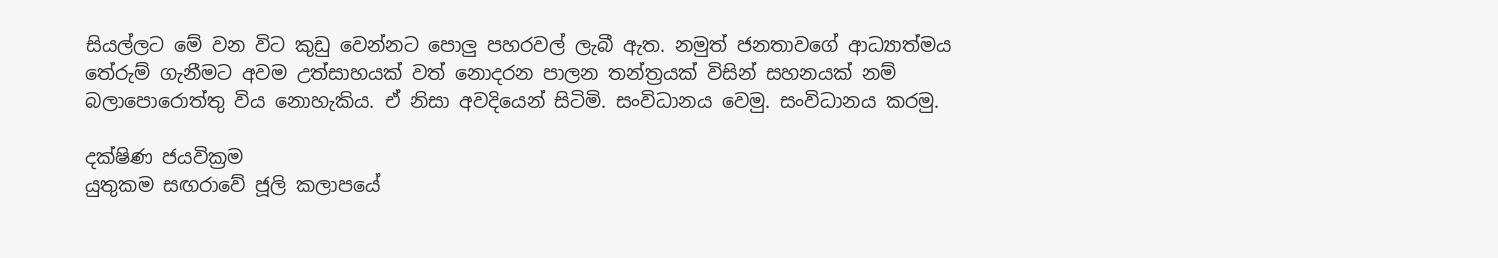සියල්ලට මේ වන විට කුඩු වෙන්නට පොලු පහරවල් ලැබී ඇත. නමුත් ජනතාවගේ ආධ්‍යාත්මය තේරුම් ගැනීමට අවම උත්සාහයක් වත් නොදරන පාලන තන්ත්‍රයක් විසින් සහනයක් නම් බලාපොරොත්තු විය නොහැකිය. ඒ නිසා අවදියෙන් සිටිමි. සංවිධානය වෙමු. සංවිධානය කරමු.

දක්ෂිණ ජයවික්‍රම
යුතුකම සඟරාවේ ජූලි කලාපයේ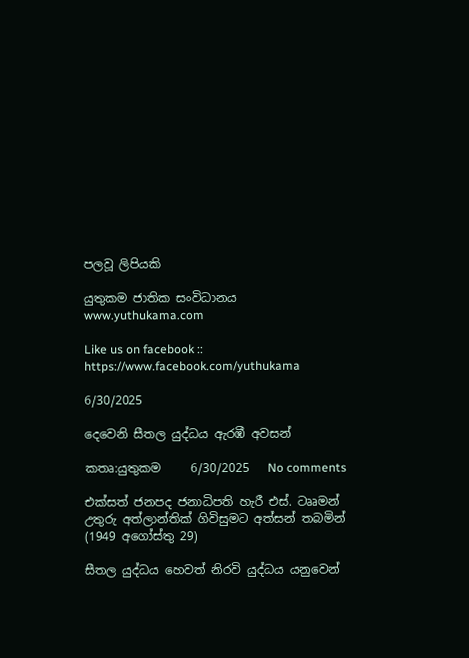පලවූ ලිපියකි

යුතුකම ජාතික සංවිධානය
www.yuthukama.com

Like us on facebook :: https://www.facebook.com/yuthukama

6/30/2025

දෙවෙනි සීතල යුද්ධය ඇරඹී අවසන්

කතෘ:යුතුකම     6/30/2025   No comments

එක්සත් ජනපද ජනාධිපති හැරී එස්. ටෲමන් උතුරු අත්ලාන්තික් ගිවිසුමට අත්සන් තබමින් (1949 අගෝස්තු 29)

සීතල යුද්ධය හෙවත් නිරවි යුද්ධය යනුවෙන්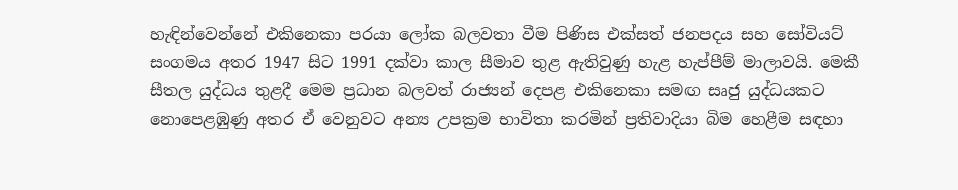හැඳින්වෙන්නේ එකිනෙකා පරයා ලෝක බලවතා වීම පිණිස එක්සත් ජනපදය සහ සෝවියට් සංගමය අතර 1947 සිට 1991 දක්වා කාල සීමාව තුළ ඇතිවුණු හැළ හැප්පීම් මාලාවයි. මෙකී සීතල යුද්ධය තුළදී මෙම ප්‍රධාන බලවත් රාජ්‍යන් දෙපළ එකිනෙකා සමඟ සෘජු යුද්ධයකට නොපෙළඹුණු අතර ඒ වෙනුවට අන්‍ය උපක්‍රම භාවිතා කරමින් ප්‍රතිවාදියා බිම හෙළීම සඳහා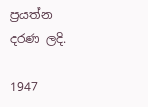ප්‍රයත්න දරණ ලදි.

1947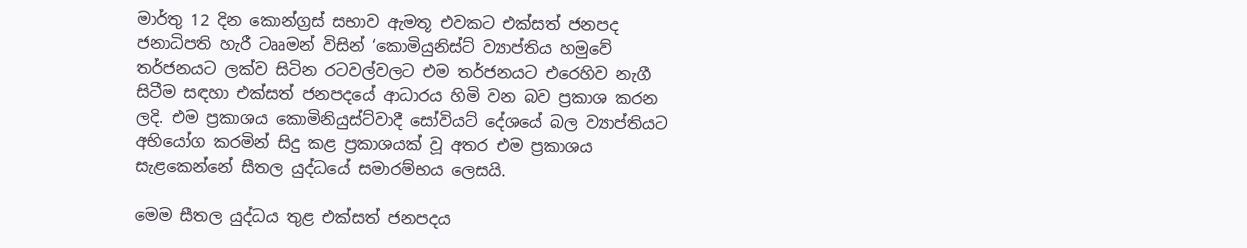මාර්තු 12 දින කොන්ග්‍රස් සභාව ඇමතූ එවකට එක්සත් ජනපද ජනාධිපති හැරී ටෲමන් විසින් ‘කොමියුනිස්ට් ව්‍යාප්තිය හමුවේ තර්ජනයට ලක්ව සිටින රටවල්වලට එම තර්ජනයට එරෙහිව නැගී සිටීම සඳහා එක්සත් ජනපදයේ ආධාරය හිමි වන බව ප්‍රකාශ කරන ලදි. එම ප්‍රකාශය කොමිනියුස්ට්වාදී සෝවියට් දේශයේ බල ව්‍යාප්තියට අභියෝග කරමින් සිදු කළ ප්‍රකාශයක් වූ අතර එම ප්‍රකාශය සැළකෙන්නේ සීතල යුද්ධයේ සමාරම්භය ලෙසයි.

මෙම සීතල යුද්ධය තුළ එක්සත් ජනපදය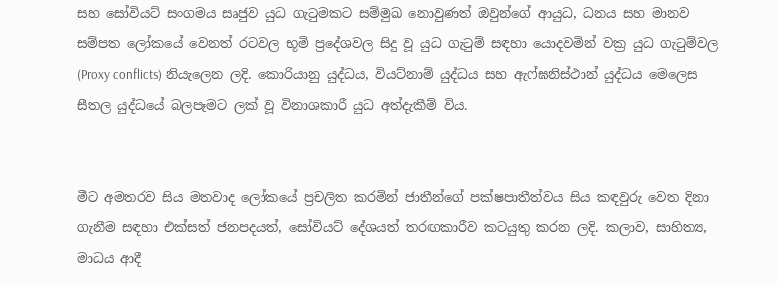සහ සෝවියට් සංගමය සෘජුව යුධ ගැටුමකට සම්මුඛ නොවුණත් ඔවුන්ගේ ආයුධ, ධනය සහ මානව සම්පත ලෝකයේ වෙනත් රටවල භූමි ප්‍රදේශවල සිදු වූ යුධ ගැටුම් සඳහා යොදවමින් වක්‍ර යුධ ගැටුම්වල (Proxy conflicts) නියැලෙන ලදි. කොරියානු යුද්ධය, වියට්නාම් යුද්ධය සහ ඇෆ්ඝනිස්ථාන් යුද්ධය මෙලෙස සීතල යුද්ධයේ බලපෑමට ලක් වූ විනාශකාරී යුධ අත්දැකීම් විය.


මීට අමතරව සිය මතවාද ලෝකයේ ප්‍රචලිත කරමින් ජාතීන්ගේ පක්ෂපාතීත්වය සිය කඳවුරු වෙත දිනා ගැනීම සඳහා එක්සත් ජනපදයත්, සෝවියට් දේශයත් තරඟකාරීව කටයුතු කරන ලදි. කලාව, සාහිත්‍ය, මාධය ආදී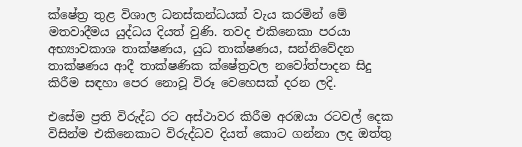ක්ෂේත්‍ර තුළ විශාල ධනස්කන්ධයක් වැය කරමින් මේ මතවාදීමය යුද්ධය දියත් වුණි. තවද එකිනෙකා පරයා අභ්‍යාවකාශ තාක්ෂණය, යුධ තාක්ෂණය, සන්නිවේදන තාක්ෂණය ආදී තාක්ෂණික ක්ෂේත්‍රවල නවෝත්පාදන සිදු කිරීම සඳහා පෙර නොවූ විරූ වෙහෙසක් දරන ලදි.

එසේම ප්‍රති විරුද්ධ රට අස්ථාවර කිරීම අරඹයා රටවල් දෙක විසින්ම එකිනෙකාට විරුද්ධව දියත් කොට ගන්නා ලද ඔත්තු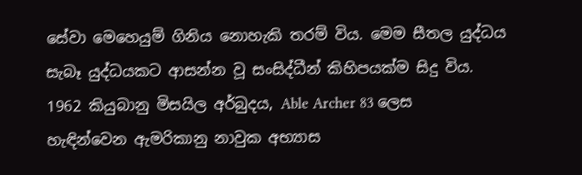සේවා මෙහෙයුම් ගිනිය නොහැකි තරම් විය. මෙම සීතල යුද්ධය සැබෑ යුද්ධයකට ආසන්න වූ සංසිද්ධීන් කිහිපයක්ම සිදු විය. 1962 කියුබානු මිසයිල අර්බුදය, Able Archer 83 ලෙස හැඳින්වෙන ඇමරිකානු නාවුක අභ්‍යාස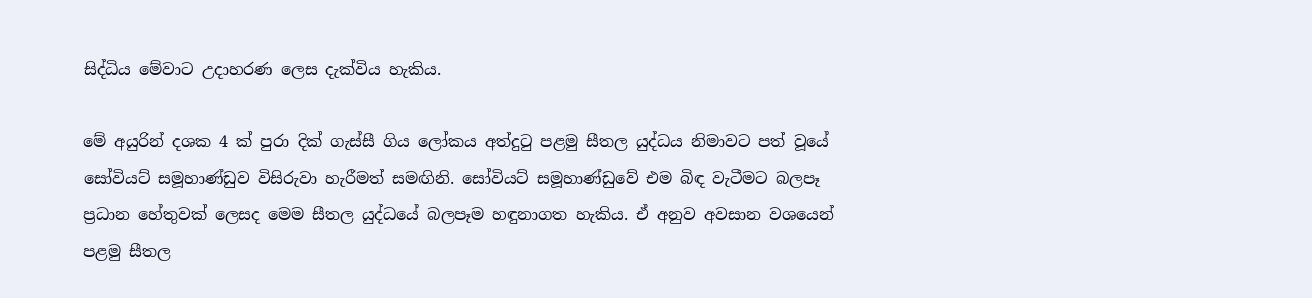සිද්ධිය මේවාට උදාහරණ ලෙස දැක්විය හැකිය.

මේ අයුරින් දශක 4 ක් පුරා දික් ගැස්සී ගිය ලෝකය අත්දුටු පළමු සීතල යුද්ධය නිමාවට පත් වූයේ සෝවියට් සමූහාණ්ඩුව විසිරුවා හැරීමත් සමඟිනි. සෝවියට් සමූහාණ්ඩුවේ එම බිඳ වැටීමට බලපෑ ප්‍රධාන හේතුවක් ලෙසද මෙම සීතල යුද්ධයේ බලපෑම හඳුනාගත හැකිය. ඒ අනුව අවසාන වශයෙන් පළමු සීතල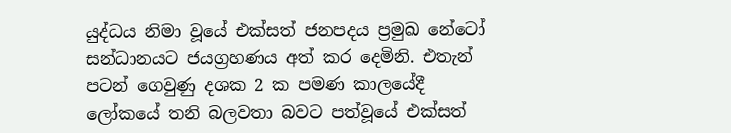යුද්ධය නිමා වූයේ එක්සත් ජනපදය ප්‍රමුඛ නේටෝ සන්ධානයට ජයග්‍රහණය අත් කර දෙමිනි. එතැන් පටන් ගෙවුණු දශක 2 ක පමණ කාලයේදී ලෝකයේ තනි බලවතා බවට පත්වූයේ එක්සත්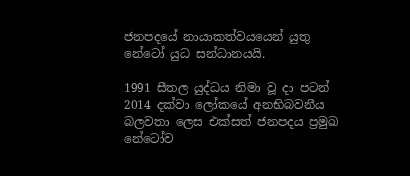ජනපදයේ නායාකත්වයයෙන් යුතු නේටෝ යුධ සන්ධානයයි.

1991 සීතල යුද්ධය නිමා වූ දා පටන් 2014 දක්වා ලෝකයේ අනභිබවනීය බලවතා ලෙස එක්සත් ජනපදය ප්‍රමුඛ නේටෝව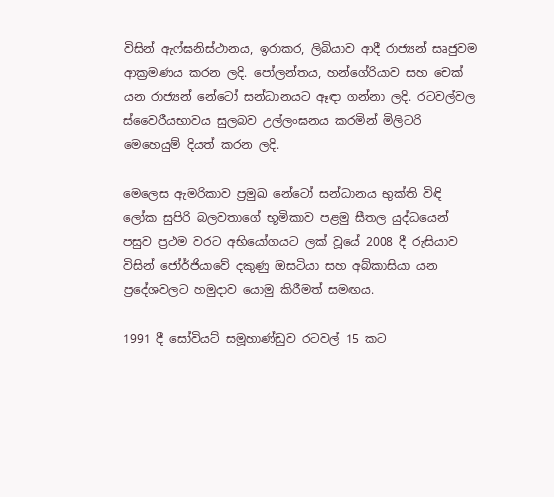විසින් ඇෆ්ඝනිස්ථානය, ඉරාකර, ලිබියාව ආදී රාජ්‍යන් සෘජුවම ආක්‍රමණය කරන ලදි. පෝලන්තය, හන්ගේරියාව සහ චෙක් යන රාජ්‍යන් නේටෝ සන්ධානයට ඈඳා ගන්නා ලදි. රටවල්වල ස්වෛරීයභාවය සුලබව උල්ලංඝනය කරමින් මිලිටරි මෙහෙයුම් දියත් කරන ලදි.

මෙලෙස ඇමරිකාව ප්‍රමුඛ නේටෝ සන්ධානය භුක්ති විඳි ලෝක සුපිරි බලවතාගේ භූමිකාව පළමු සීතල යුද්ධයෙන් පසුව ප්‍රථම වරට අභියෝගයට ලක් වූයේ 2008 දී රුසියාව විසින් ජෝර්ජියාවේ දකුණු ඔසටියා සහ අබ්කාසියා යන ප්‍රදේශවලට හමුදාව යොමු කිරීමත් සමඟය.

1991 දී සෝවියට් සමූහාණ්ඩුව රටවල් 15 කට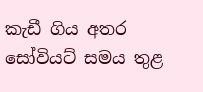කැඩී ගිය අතර සෝවියට් සමය තුළ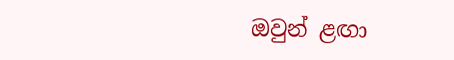ඔවුන් ළඟා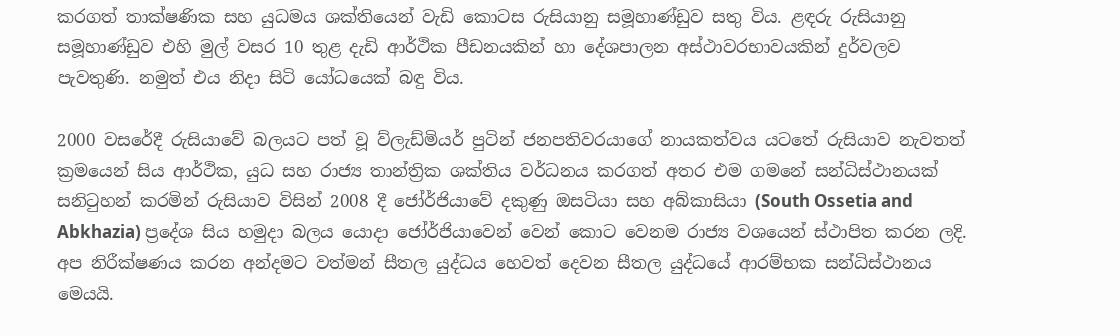කරගත් තාක්ෂණික සහ යුධමය ශක්තියෙන් වැඩි කොටස රුසියානු සමූහාණ්ඩුව සතු විය. ළඳරු රුසියානු සමූහාණ්ඩුව එහි මුල් වසර 10 තුළ දැඩි ආර්ථික පීඩනයකින් හා දේශපාලන අස්ථාවරභාවයකින් දුර්වලව පැවතුණි. නමුත් එය නිදා සිටි යෝධයෙක් බඳු විය.

2000 වසරේදී රුසියාවේ බලයට පත් වූ ව්ලැඩ්මියර් පුටින් ජනපතිවරයාගේ නායකත්වය යටතේ රුසියාව නැවතත් ක්‍රමයෙන් සිය ආර්ථික, යුධ සහ රාජ්‍ය තාන්ත්‍රික ශක්තිය වර්ධනය කරගත් අතර එම ගමනේ සන්ධිස්ථානයක් සනිටුහන් කරමින් රුසියාව විසින් 2008 දී ජෝර්ජියාවේ දකුණු ඔසටියා සහ අබ්කාසියා (South Ossetia and Abkhazia) ප්‍රදේශ සිය හමුදා බලය යොදා ජෝර්ජියාවෙන් වෙන් කොට වෙනම රාජ්‍ය වශයෙන් ස්ථාපිත කරන ලදි. අප නිරීක්ෂණය කරන අන්දමට වත්මන් සීතල යුද්ධය හෙවත් දෙවන සීතල යුද්ධයේ ආරම්භක සන්ධිස්ථානය මෙයයි.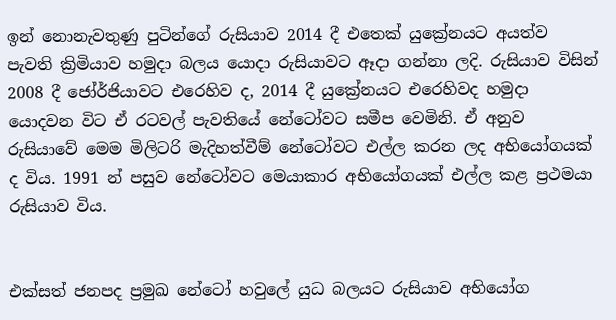ඉන් නොනැවතුණු පුටින්ගේ රුසියාව 2014 දී එතෙක් යුක්‍රේනයට අයත්ව පැවති ක්‍රිමියාව හමුදා බලය යොදා රුසියාවට ඈදා ගන්නා ලදි. රුසියාව විසින් 2008 දී ජෝර්ජියාවට එරෙහිව ද, 2014 දී යුක්‍රේනයට එරෙහිවද හමුදා යොදවන විට ඒ රටවල් පැවතියේ නේටෝවට සමීප වෙමිනි. ඒ අනුව රුසියාවේ මෙම මිලිටරි මැදිහත්වීම් නේටෝවට එල්ල කරන ලද අභියෝගයක් ද විය. 1991 න් පසුව නේටෝවට මෙයාකාර අභියෝගයක් එල්ල කළ ප්‍රථමයා රුසියාව විය.


එක්සත් ජනපද ප්‍රමුඛ නේටෝ හවුලේ යුධ බලයට රුසියාව අභියෝග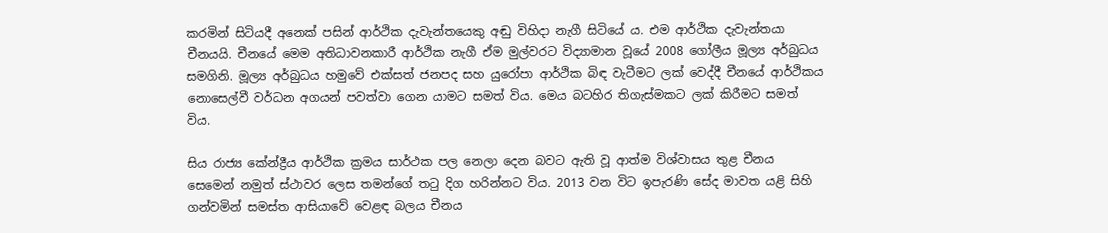කරමින් සිටියදී අනෙක් පසින් ආර්ථික දැවැන්තයෙකු අඬු විහිදා නැගී සිටියේ ය. එම ආර්ථික දැවැන්තයා චීනයයි. චීනයේ මෙම අතිධාවනකාරී ආර්ථික නැගී ඒම මුල්වරට විද්‍යාමාන වූයේ 2008 ගෝලීය මූල්‍ය අර්බුධය සමගිනි. මූල්‍ය අර්බුධය හමුවේ එක්සත් ජනපද සහ යුරෝපා ආර්ථික බිඳ වැටීමට ලක් වෙද්දී චීනයේ ආර්ථිකය නොසෙල්වී වර්ධන අගයන් පවත්වා ගෙන යාමට සමත් විය. මෙය බටහිර තිගැස්මකට ලක් කිරීමට සමත් විය.

සිය රාජ්‍ය කේන්ද්‍රීය ආර්ථික ක්‍රමය සාර්ථක පල නෙලා දෙන බවට ඇති වූ ආත්ම විශ්වාසය තුළ චීනය සෙමෙන් නමුත් ස්ථාවර ලෙස තමන්ගේ තටු දිග හරින්නට විය. 2013 වන විට ඉපැරණි සේද මාවත යළි සිහි ගන්වමින් සමස්ත ආසියාවේ වෙළඳ බලය චීනය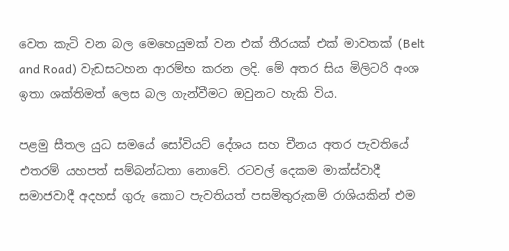වෙත කැටි වන බල මෙහෙයුමක් වන එක් තීරයක් එක් මාවතක් (Belt and Road) වැඩසටහන ආරම්භ කරන ලදි. මේ අතර සිය මිලිටරි අංශ ඉතා ශක්තිමත් ලෙස බල ගැන්වීමට ඔවුනට හැකි විය.

පළමු සීතල යුධ සමයේ සෝවියට් දේශය සහ චීනය අතර පැවතියේ එතරම් යහපත් සම්බන්ධතා නොවේ. රටවල් දෙකම මාක්ස්වාදී සමාජවාදී අදහස් ගුරු කොට පැවතියත් පසමිතුරුකම් රාශියකින් එම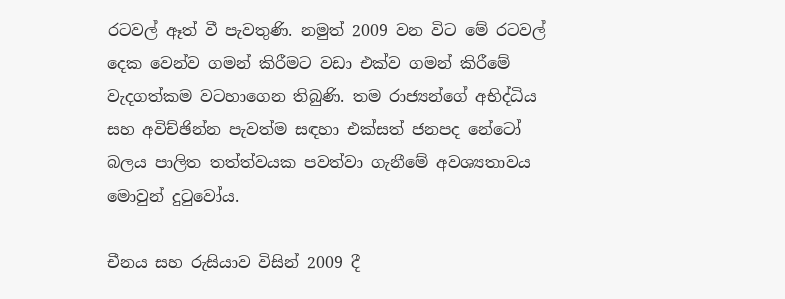රටවල් ඈත් වී පැවතුණි. නමුත් 2009 වන විට මේ රටවල් දෙක වෙන්ව ගමන් කිරීමට වඩා එක්ව ගමන් කිරීමේ වැදගත්කම වටහාගෙන තිබුණි. තම රාජ්‍යන්ගේ අභිද්ධිය සහ අවිච්ඡින්න පැවත්ම සඳහා එක්සත් ජනපද නේටෝ බලය පාලිත තත්ත්වයක පවත්වා ගැනීමේ අවශ්‍යතාවය මොවුන් දුටුවෝය.

චීනය සහ රුසියාව විසින් 2009 දී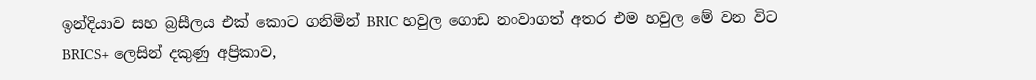ඉන්දියාව සහ බ්‍රසීලය එක් කොට ගනිමින් BRIC හවුල ගොඩ නංවාගත් අතර එම හවුල මේ වන විට BRICS+ ලෙසින් දකුණු අප්‍රිකාව,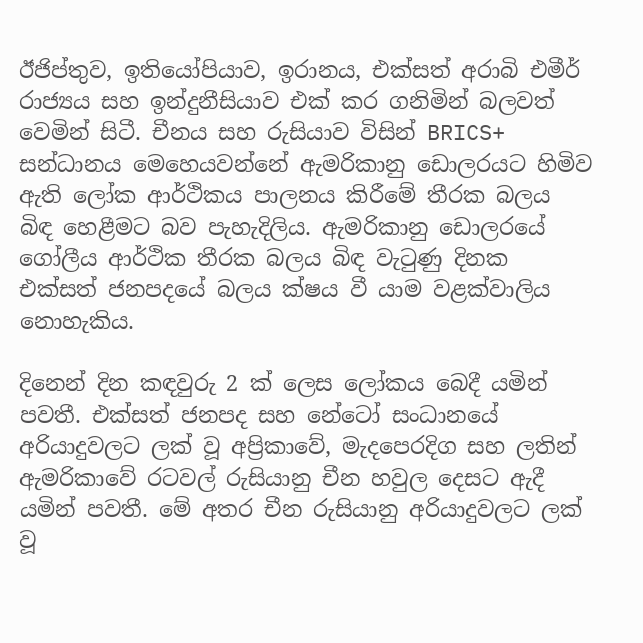ඊජිප්තුව, ඉතියෝපියාව, ඉරානය, එක්සත් අරාබි එමීර් රාජ්‍යය සහ ඉන්දුනීසියාව එක් කර ගනිමින් බලවත් වෙමින් සිටී. චීනය සහ රුසියාව විසින් BRICS+ සන්ධානය මෙහෙයවන්නේ ඇමරිකානු ඩොලරයට හිමිව ඇති ලෝක ආර්ථිකය පාලනය කිරීමේ තීරක බලය බිඳ හෙළීමට බව පැහැදිලිය. ඇමරිකානු ඩොලරයේ ගෝලීය ආර්ථික තීරක බලය බිඳ වැටුණු දිනක එක්සත් ජනපදයේ බලය ක්ෂය වී යාම වළක්වාලිය නොහැකිය.

දිනෙන් දින කඳවුරු 2 ක් ලෙස ලෝකය බෙදී යමින් පවතී. එක්සත් ජනපද සහ නේටෝ සංධානයේ අරියාදුවලට ලක් වූ අප්‍රිකාවේ, මැදපෙරදිග සහ ලතින් ඇමරිකාවේ රටවල් රුසියානු චීන හවුල දෙසට ඇදී යමින් පවතී. මේ අතර චීන රුසියානු අරියාදුවලට ලක් වූ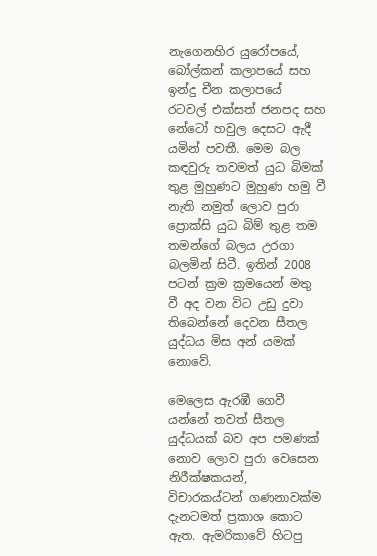නැගෙනහිර යුරෝපයේ, බෝල්කන් කලාපයේ සහ ඉන්දු චීන කලාපයේ රටවල් එක්සත් ජනපද සහ නේටෝ හවුල දෙසට ඇදී යමින් පවතී. මෙම බල කඳවුරු තවමත් යුධ බිමක් තුළ මුහුණට මුහුණ හමු වී නැති නමුත් ලොව පුරා ප්‍රොක්සි යුධ බිම් තුළ තම තමන්ගේ බලය උරගා බලමින් සිටී. ඉතින් 2008 පටන් ක්‍රම ක්‍රමයෙන් මතු වී අද වන විට උඩු දුවා තිබෙන්නේ දෙවන සීතල යුද්ධය මිස අන් යමක් නොවේ.

මෙලෙස ඇරඹී ගෙවී යන්නේ තවත් සීතල යුද්ධයක්‍ බව අප පමණක් නොව ලොව පුරා වෙසෙන නිරීක්ෂකයන්, විචාරකය්ටන් ගණනාවක්ම දැනටමත් ප්‍රකාශ කොට ඇත. ඇමරිකාවේ හිටපු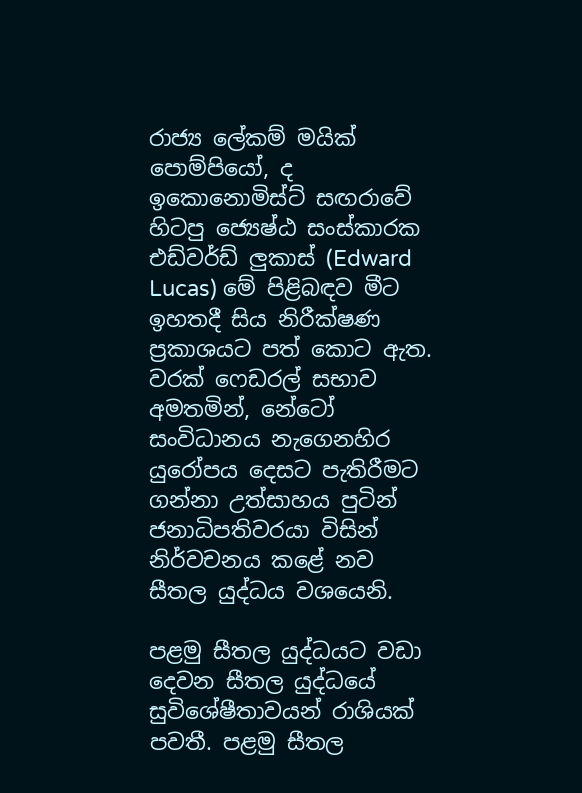රාජ්‍ය ලේකම් මයික් පොම්පියෝ, ද ඉකොනොමිස්ට් සඟරාවේ හිටපු ජ්‍යෙෂ්ඨ සංස්කාරක එඩ්වර්ඩ් ලුකාස් (Edward Lucas) මේ පිළිබඳව මීට ඉහතදී සිය නිරීක්ෂණ ප්‍රකාශයට පත් කොට ඇත. වරක් ෆෙඩරල් සභාව අමතමින්, නේටෝ සංවිධානය නැගෙනහිර යුරෝපය දෙසට පැතිරීමට ගන්නා උත්සාහය පුටින් ජනාධිපතිවරයා විසින් නිර්වචනය කළේ නව සීතල යුද්ධය වශයෙනි.

පළමු සීතල යුද්ධයට වඩා දෙවන සීතල යුද්ධයේ සුවිශේෂීතාවයන් රාශියක් පවතී. පළමු සීතල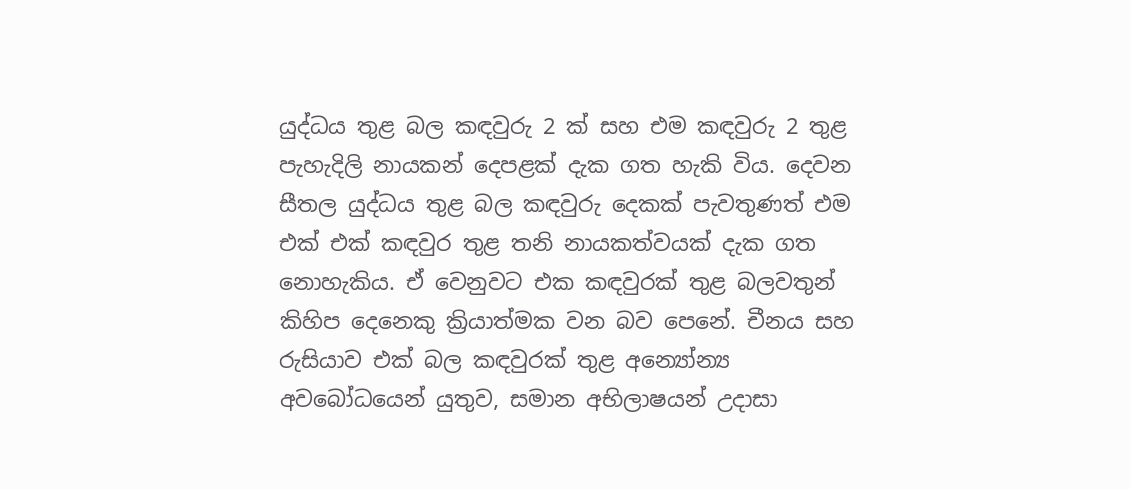යුද්ධය තුළ බල කඳවුරු 2 ක් සහ එම කඳවුරු 2 තුළ පැහැදිලි නායකන් දෙපළක් දැක ගත හැකි විය. දෙවන සීතල යුද්ධය තුළ බල කඳවුරු දෙකක් පැවතුණත් එම එක් එක් කඳවුර තුළ තනි නායකත්වයක් දැක ගත නොහැකිය. ඒ වෙනුවට එක කඳවුරක් තුළ බලවතුන් කිහිප දෙනෙකු ක්‍රියාත්මක වන බව පෙනේ. චීනය සහ රුසියාව එක් බල කඳවුරක් තුළ අන්‍යෝන්‍ය අවබෝධයෙන් යුතුව, සමාන අභිලාෂයන් උදාසා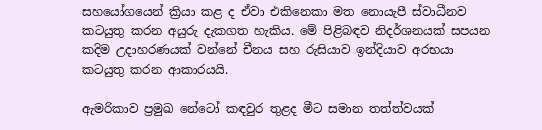සහයෝගයෙන් ක්‍රියා කළ ද ඒවා එකිනෙකා මත නොයැපී ස්වාධීනව කටයුතු කරන අයුරු දැකගත හැකිය. මේ පිළිබඳව නිදර්ශනයක් සපයන කදිම උදාහරණයක් වන්නේ චීනය සහ රුසියාව ඉන්දියාව අරභයා කටයුතු කරන ආකාරයයි.

ඇමරිකාව ප්‍රමුඛ නේටෝ කඳවුර තුළද මීට සමාන තත්ත්වයක්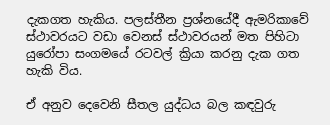දැකගත හැකිය. පලස්තීන ප්‍රශ්නයේදී ඇමරිකාවේ ස්ථාවරයට වඩා වෙනස් ස්ථාවරයන් මත පිහිටා යුරෝපා සංගමයේ රටවල් ක්‍රියා කරනු දැක ගත හැකි විය.

ඒ අනුව දෙවෙනි සීතල යුද්ධය බල කඳවුරු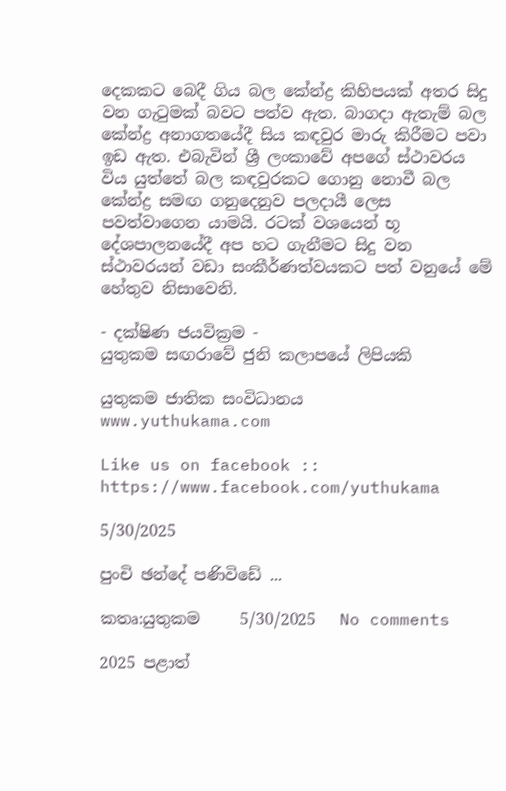දෙකකට බෙදී ගිය බල කේන්ද්‍ර කිහිපයක් අතර සිදු වන ගැටුමක් බවට පත්ව ඇත. බාගදා ඇතැම් බල කේන්ද්‍ර අනාගතයේදී සිය කඳවුර මාරු කිරීමට පවා ඉඩ ඇත. එබැවින් ශ්‍රී ලංකාවේ අපගේ ස්ථාවරය විය යුත්තේ බල කඳවුරකට ගොනු නොවී බල කේන්ද්‍ර සමඟ ගනුදෙනුව පලදායී ලෙස පවත්වාගෙන යාමයි. රටක් වශයෙන් භූ දේශපාලනයේදී අප හට ගැනීමට සිදු වන ස්ථාවරයන් වඩා සංකීර්ණත්වයකට පත් වනුයේ මේ හේතුව නිසාවෙනි.

- දක්ෂිණ ජයවික්‍රම -
යුතුකම සඟරාවේ ජුනි කලාපයේ ලිපියකි

යුතුකම ජාතික සංවිධානය
www.yuthukama.com

Like us on facebook :: https://www.facebook.com/yuthukama

5/30/2025

පුංචි ඡන්දේ පණිවිඩේ ...

කතෘ:යුතුකම     5/30/2025   No comments

2025 පළාත්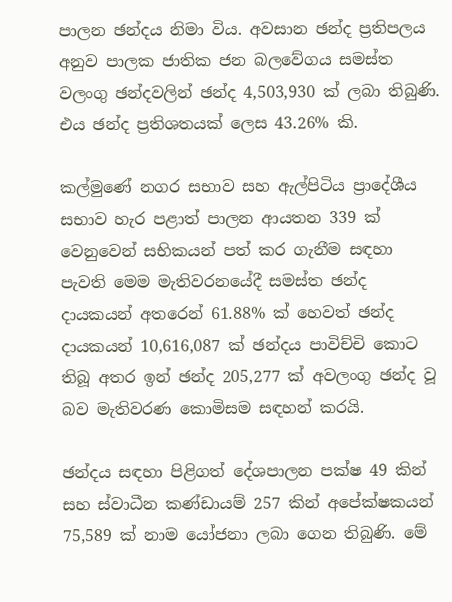පාලන ඡන්දය නිමා විය. අවසාන ඡන්ද ප්‍රතිපලය අනුව පාලක ජාතික ජන බලවේගය සමස්ත වලංගු ඡන්දවලින් ඡන්ද 4,503,930 ක් ලබා තිබුණි. එය ඡන්ද ප්‍රතිශතයක් ලෙස 43.26% කි.

කල්මුණේ නගර සභාව සහ ඇල්පිටිය ප්‍රාදේශීය සභාව හැර පළාත් පාලන ආයතන 339 ක් වෙනුවෙන් සභිකයන් පත් කර ගැනීම සඳහා පැවති මෙම මැතිවරනයේදී සමස්ත ඡන්ද දායකයන් අතරෙන් 61.88% ක් හෙවත් ඡන්ද දායකයන් 10,616,087 ක් ඡන්දය පාවිච්චි කොට තිබූ අතර ඉන් ඡන්ද 205,277 ක් අවලංගු ඡන්ද වූ බව මැතිවරණ කොමිසම සඳහන් කරයි.

ඡන්දය සඳහා පිළිගත් දේශපාලන පක්ෂ 49 කින් සහ ස්වාධීන කණ්ඩායම් 257 කින් අපේක්ෂකයන් 75,589 ක් නාම යෝජනා ලබා ගෙන තිබුණි. මේ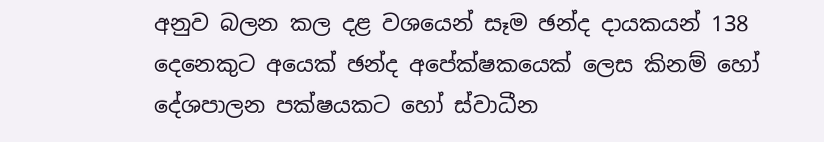අනුව බලන කල දළ වශයෙන් සෑම ඡන්ද දායකයන් 138 දෙනෙකුට අයෙක් ඡන්ද අපේක්ෂකයෙක් ලෙස කිනම් හෝ දේශපාලන පක්ෂයකට හෝ ස්වාධීන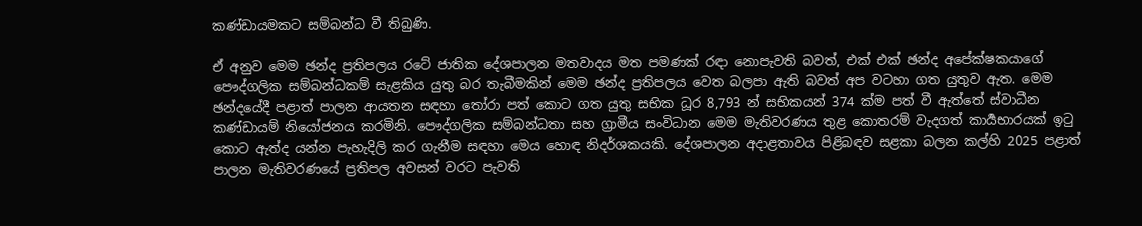කණ්ඩායමකට සම්බන්ධ වී තිබුණි.

ඒ අනුව මෙම ඡන්ද ප්‍රතිපලය රටේ ජාතික දේශපාලන මතවාදය මත පමණක් රඳා නොපැවති බවත්, එක් එක් ඡන්ද අපේක්ෂකයාගේ පෞද්ගලික සම්බන්ධකම් සැළකිය යුතු බර තැබීමකින් මෙම ඡන්ද ප්‍රතිපලය වෙත බලපා ඇති බවත් අප වටහා ගත යුතුව ඇත. මෙම ඡන්දයේදී පළාත් පාලන ආයතන සඳහා තෝරා පත් කොට ගත යුතු සභික ධූර 8,793 න් සභිකයන් 374 ක්ම පත් වී ඇත්තේ ස්වාධීන කණ්ඩායම් නියෝජනය කරමිනි. පෞද්ගලික සම්බන්ධතා සහ ග්‍රාමීය සංවිධාන මෙම මැතිවරණය තුළ කොතරම් වැදගත් කාර්‍යභාරයක් ඉටු කොට ඇත්ද යන්න පැහැදිලි කර ගැනීම සඳහා මෙය හොඳ නිදර්ශකයකි. දේශපාලන අදාළතාවය පිළිබඳව සළකා බලන කල්හි 2025 පළාත් පාලන මැතිවරණයේ ප්‍රතිපල අවසන් වරට පැවති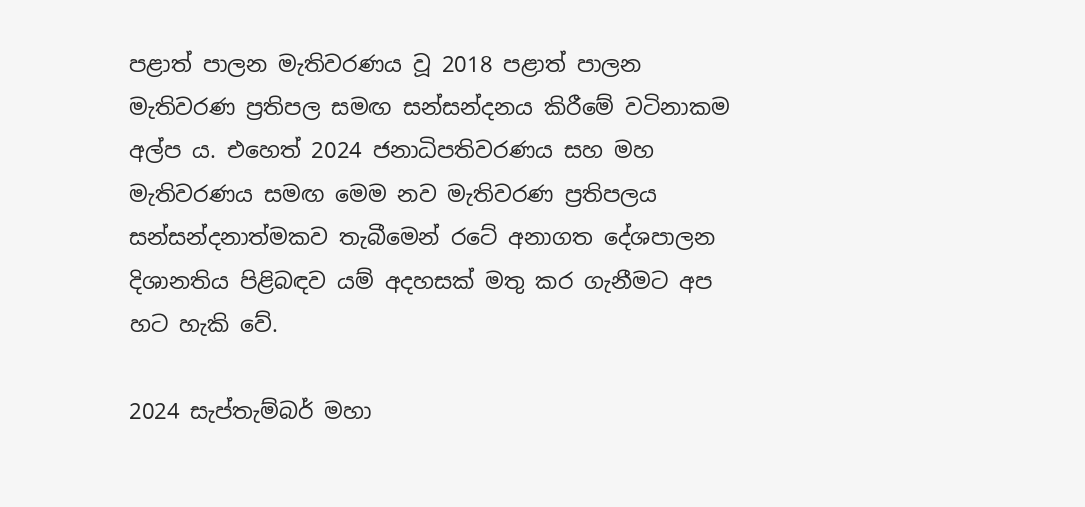පළාත් පාලන මැතිවරණය වූ 2018 පළාත් පාලන මැතිවරණ ප්‍රතිපල සමඟ සන්සන්දනය කිරීමේ වටිනාකම අල්ප ය. එහෙත් 2024 ජනාධිපතිවරණය සහ මහ මැතිවරණය සමඟ මෙම නව මැතිවරණ ප්‍රතිපලය සන්සන්දනාත්මකව තැබීමෙන් රටේ අනාගත දේශපාලන දිශානතිය පිළිබඳව යම් අදහසක් මතු කර ගැනීමට අප හට හැකි වේ.

2024 සැප්තැම්බර් මහා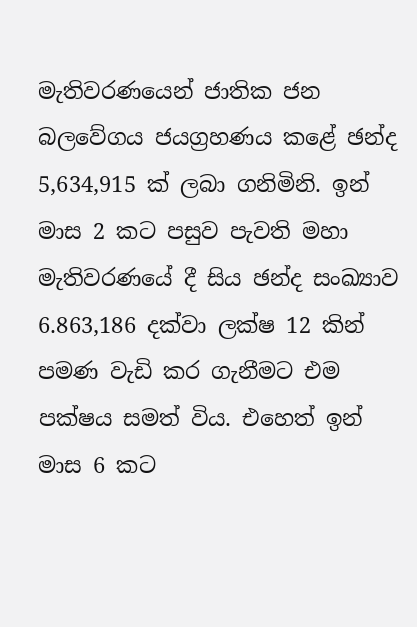මැතිවරණයෙන් ජාතික ජන බලවේගය ජයග්‍රහණය කළේ ඡන්ද 5,634,915 ක් ලබා ගනිමිනි. ඉන් මාස 2 කට පසුව පැවති මහා මැතිවරණයේ දී සිය ඡන්ද සංඛ්‍යාව 6.863,186 දක්වා ලක්ෂ 12 කින් පමණ වැඩි කර ගැනීමට එම පක්ෂය සමත් විය. එහෙත් ඉන් මාස 6 කට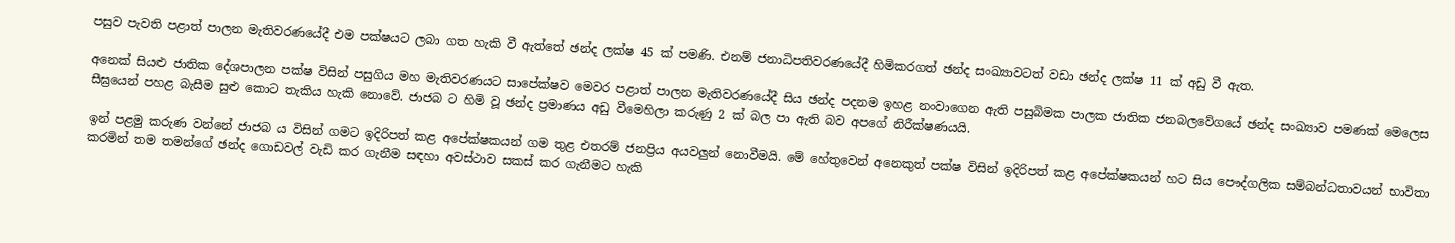පසුව පැවති පළාත් පාලන මැතිවරණයේදී එම පක්ෂයට ලබා ගත හැකි වී ඇත්තේ ඡන්ද ලක්ෂ 45 ක් පමණි. එනම් ජනාධිපතිවරණයේදී හිමිකරගත් ඡන්ද සංඛ්‍යාවටත් වඩා ඡන්ද ලක්ෂ 11 ක් අඩු වී ඇත.

අනෙක් සියළු ජාතික දේශපාලන පක්ෂ විසින් පසුගිය මහ මැතිවරණයට සාපේක්ෂව මෙවර පළාත් පාලන මැතිවරණයේදී සිය ඡන්ද පදනම ඉහළ නංවාගෙන ඇති පසුබිමක පාලක ජාතික ජනබලවේගයේ ඡන්ද සංඛ්‍යාව පමණක් මෙලෙස සීඝ්‍රයෙන් පහළ බැසීම සුළු කොට තැකිය හැකි නොවේ. ජාජබ ට හිමි වූ ඡන්ද ප්‍රමාණය අඩු වීමෙහිලා කරුණු 2 ක් බල පා ඇති බව අපගේ නිරීක්ෂණයයි.

ඉන් පළමු කරුණ වන්නේ ජාජබ ය විසින් ගමට ඉදිරිපත් කළ අපේක්ෂකයන් ගම තුළ එතරම් ජනප්‍රිය අයවලුන් නොවීමයි. මේ හේතුවෙන් අනෙකුත් පක්ෂ විසින් ඉදිරිපත් කළ අපේක්ෂකයන් හට සිය පෞද්ගලික සම්බන්ධතාවයන් භාවිතා කරමින් තම තමන්ගේ ඡන්ද ගොඩවල් වැඩි කර ගැනීම සඳහා අවස්ථාව සකස් කර ගැනීමට හැකි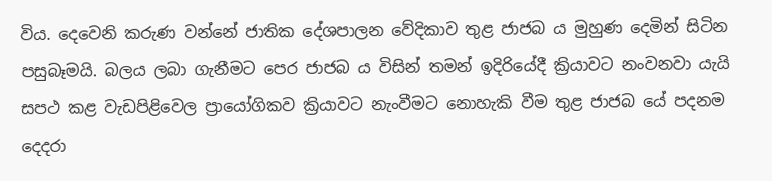විය. දෙවෙනි කරුණ වන්නේ ජාතික දේශපාලන වේදිකාව තුළ ජාජබ ය මුහුණ දෙමින් සිටින පසුබෑමයි. බලය ලබා ගැනීමට පෙර ජාජබ ය විසින් තමන් ඉදිරියේදී ක්‍රියාවට නංවනවා යැයි සපථ කළ වැඩපිළිවෙල ප්‍රායෝගිකව ක්‍රියාවට නැංවීමට නොහැකි වීම තුළ ජාජබ යේ පදනම දෙදරා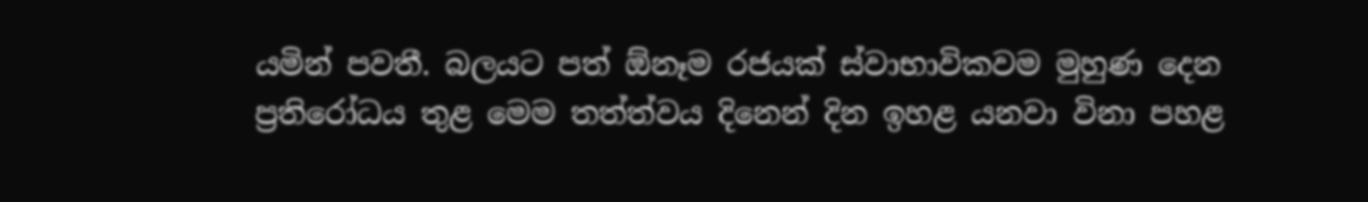යමින් පවතී. බලයට පත් ඕනෑම රජයක් ස්වාභාවිකවම මුහුණ දෙන ප්‍රතිරෝධය තුළ මෙම තත්ත්වය දිනෙන් දින ඉහළ යනවා විනා පහළ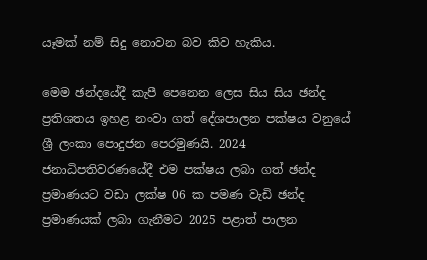යෑමක් නම් සිදු නොවන බව කිව හැකිය.

මෙම ඡන්දයේදී කැපී පෙනෙන ලෙස සිය සිය ඡන්ද ප්‍රතිශතය ඉහළ නංවා ගත් දේශපාලන පක්ෂය වනුයේ ශ්‍රී ලංකා පොදුජන පෙරමුණයි. 2024 ජනාධිපතිවරණයේදී එම පක්ෂය ලබා ගත් ඡන්ද ප්‍රමාණයට වඩා ලක්ෂ 06 ක පමණ වැඩි ඡන්ද ප්‍රමාණයක් ලබා ගැනීමට 2025 පළාත් පාලන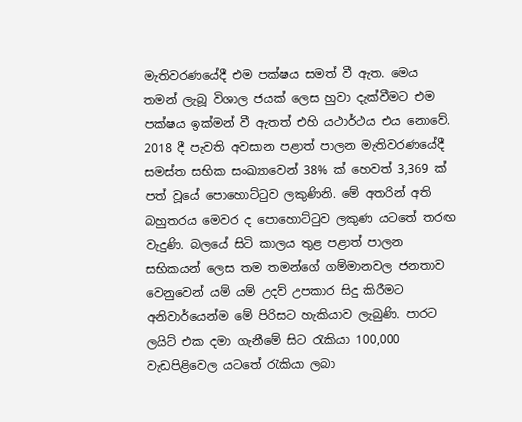මැතිවරණයේදී එම පක්ෂය සමත් වී ඇත. මෙය තමන් ලැබූ විශාල ජයක් ලෙස හුවා දැක්වීමට එම පක්ෂය ඉක්මන් වී ඇතත් එහි යථාර්ථය එය නොවේ. 2018 දී පැවති අවසාන පළාත් පාලන මැතිවරණයේදී සමස්ත සභික සංඛ්‍යාවෙන් 38% ක් හෙවත් 3,369 ක් පත් වූයේ පොහොට්ටුව ලකුණිනි. මේ අතරින් අති බහුතරය මෙවර ද පොහොට්ටුව ලකුණ යටතේ තරඟ වැදුණි. බලයේ සිටි කාලය තුළ පළාත් පාලන සභිකයන් ලෙස තම තමන්ගේ ගම්මානවල ජනතාව වෙනුවෙන් යම් යම් උදව් උපකාර සිදු කිරීමට අනිවාර්යෙන්ම මේ පිරිසට හැකියාව ලැබුණි. පාරට ලයිට් එක දමා ගැනීමේ සිට රැකියා 100,000 වැඩපිළිවෙල යටතේ රැකියා ලබා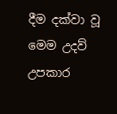දීම දක්වා වූ මෙම උදව් උපකාර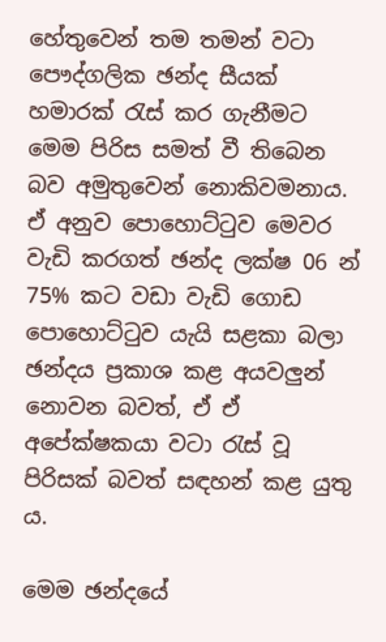හේතුවෙන් තම තමන් වටා පෞද්ගලික ඡන්ද සීයක් හමාරක් රැස් කර ගැනීමට මෙම පිරිස සමත් වී තිබෙන බව අමුතුවෙන් නොකිවමනාය. ඒ අනුව පොහොට්ටුව මෙවර වැඩි කරගත් ඡන්ද ලක්ෂ 06 න් 75% කට වඩා වැඩි ගොඩ පොහොට්ටුව යැයි සළකා බලා ඡන්දය ප්‍රකාශ කළ අයවලුන් නොවන බවත්, ඒ ඒ අපේක්ෂකයා වටා රැස් වූ පිරිසක් බවත් සඳහන් කළ යුතු ය.

මෙම ඡන්දයේ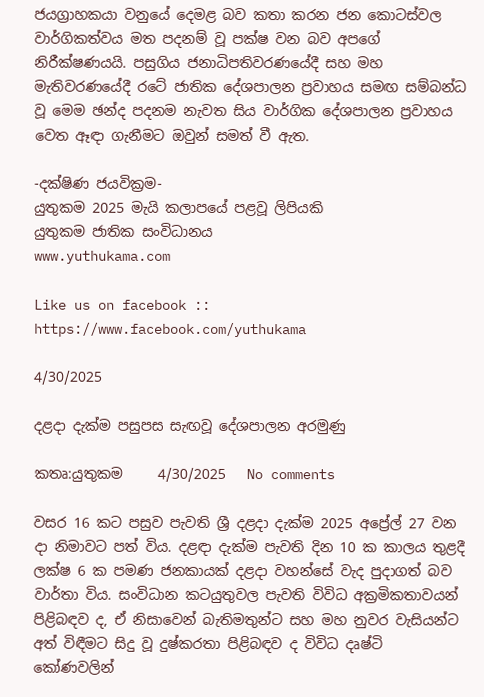ජයග්‍රාහකයා වනුයේ දෙමළ බව කතා කරන ජන කොටස්වල වාර්ගිකත්වය මත පදනම් වූ පක්ෂ වන බව අපගේ නිරීක්ෂණයයි. පසුගිය ජනාධිපතිවරණයේදී සහ මහ මැතිවරණයේදී රටේ ජාතික දේශපාලන ප්‍රවාහය සමඟ සම්බන්ධ වූ මෙම ඡන්ද පදනම නැවත සිය වාර්ගික දේශපාලන ප්‍රවාහය වෙත ඈඳා ගැනීමට ඔවුන් සමත් වී ඇත.

-දක්ෂිණ ජයවික්‍රම-
යුතුකම 2025 මැයි කලාපයේ පළවූ ලිපියකි
යුතුකම ජාතික සංවිධානය
www.yuthukama.com

Like us on facebook :: https://www.facebook.com/yuthukama

4/30/2025

දළදා දැක්ම පසුපස සැඟවූ දේශපාලන අරමුණු

කතෘ:යුතුකම     4/30/2025   No comments

වසර 16 කට පසුව පැවති ශ්‍රී දළදා දැක්ම 2025 අප්‍රේල් 27 වන දා නිමාවට පත් විය. දළඳා දැක්ම පැවති දින 10 ක කාලය තුළදී ලක්ෂ 6 ක පමණ ජනකායක් දළදා වහන්සේ වැද පුදාගත් බව වාර්තා විය. සංවිධාන කටයුතුවල පැවති විවිධ අක්‍රමිකතාවයන් පිළිබඳව ද, ඒ නිසාවෙන් බැතිමතුන්ට සහ මහ නුවර වැසියන්ට අත් විඳීමට සිදු වූ දුෂ්කරතා පිළිබඳව ද විවිධ දෘෂ්ටි කෝණවලින්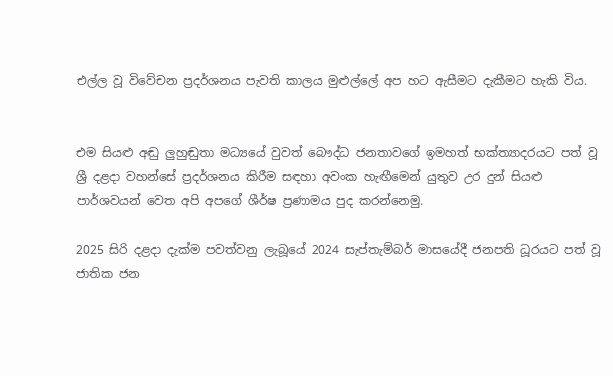එල්ල වූ විවේචන ප්‍රදර්ශනය පැවති කාලය මුළුල්ලේ අප හට ඇසීමට දැකීමට හැකි විය.


එම සියළු අඬු ලුහුඬුතා මධ්‍යයේ වුවත් බෞද්ධ ජනතාවගේ ඉමහත් භක්ත්‍යාදරයට පත් වූ ශ්‍රී දළදා වහන්සේ ප්‍රදර්ශනය කිරීම සඳහා අවංක හැඟීමෙන් යුතුව උර දුන් සියළු පාර්ශවයන් වෙත අපි අපගේ ශීර්ෂ ප්‍රණාමය පුද කරන්නෙමු.

2025 සිරි දළදා දැක්ම පවත්වනු ලැබූයේ 2024 සැප්තැම්බර් මාසයේදී ජනපති ධූරයට පත් වූ ජාතික ජන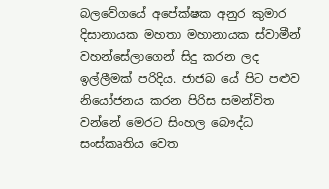බලවේගයේ අපේක්ෂක අනුර කුමාර දිසානායක මහතා මහානායක ස්වාමීන් වහන්සේලාගෙන් සිදු කරන ලද ඉල්ලීමක් පරිදිය. ජාජබ යේ පිට පළුව නියෝජනය කරන පිරිස සමන්විත වන්නේ මෙරට සිංහල බෞද්ධ සංස්කෘතිය වෙත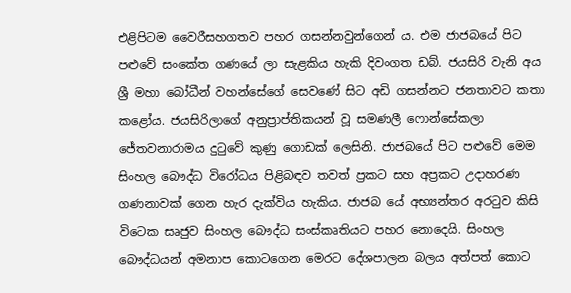එළිපිටම වෛරීසහගතව පහර ගසන්නවුන්ගෙන් ය. එම ජාජබයේ පිට පළුවේ සංකේත ගණයේ ලා සැළකිය හැකි දිවංගත ඩබ්. ජයසිරි වැනි අය ශ්‍රී මහා බෝධීන් වහන්සේගේ සෙවණේ සිට අඩි ගසන්නට ජනතාවට කතා කළෝය. ජයසිරිලාගේ අනුප්‍රාප්තිකයන් වූ සමණලී ෆොන්සේකලා ජේතවනාරාමය දුටුවේ කුණු ගොඩක් ලෙසිනි. ජාජබයේ පිට පළුවේ මෙම සිංහල බෞද්ධ විරෝධය පිළිබඳව තවත් ප්‍රකට සහ අප්‍රකට උදාහරණ ගණනාවක් ගෙන හැර දැක්විය හැකිය. ජාජබ යේ අභ්‍යන්තර අරටුව කිසි විටෙක සෘජුව සිංහල බෞද්ධ සංස්කෘතියට පහර නොදෙයි. සිංහල බෞද්ධයන් අමනාප කොටගෙන මෙරට දේශපාලන බලය අත්පත් කොට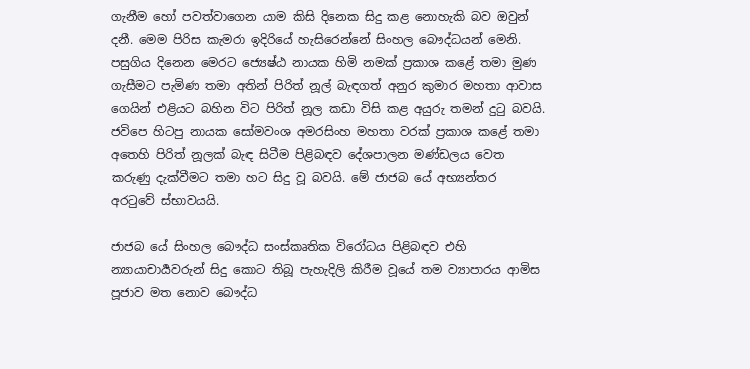ගැනීම හෝ පවත්වාගෙන යාම කිසි දිනෙක සිදු කළ නොහැකි බව ඔවුන් දනී. මෙම පිරිස කැමරා ඉදිරියේ හැසිරෙන්නේ සිංහල බෞද්ධයන් මෙනි. පසුගිය දිනෙන මෙරට ජ්‍යෙෂ්ඨ නායක හිමි නමක් ප්‍රකාශ කළේ තමා මුණ ගැසීමට පැමිණ තමා අතින් පිරිත් නූල් බැඳගත් අනුර කුමාර මහතා ආවාස ගෙයින් එළියට බහින විට පිරිත් නූල කඩා විසි කළ අයුරු තමන් දුටු බවයි. ජවිපෙ හිටපු නායක සෝමවංශ අමරසිංහ මහතා වරක් ප්‍රකාශ කළේ තමා අතෙහි පිරිත් නූලක් බැඳ සිටීම පිළිබඳව දේශපාලන මණ්ඩලය වෙත කරුණු දැක්වීමට තමා හට සිදු වූ බවයි. මේ ජාජබ යේ අභ්‍යන්තර අරටුවේ ස්භාවයයි.

ජාජබ යේ සිංහල බෞද්ධ සංස්කෘතික විරෝධය පිළිබඳව එහි න්‍යායාචාර්‍යවරුන් සිදු කොට තිබූ පැහැදිලි කිරීම වූයේ තම ව්‍යාපාරය ආමිස පූජාව මත නොව බෞද්ධ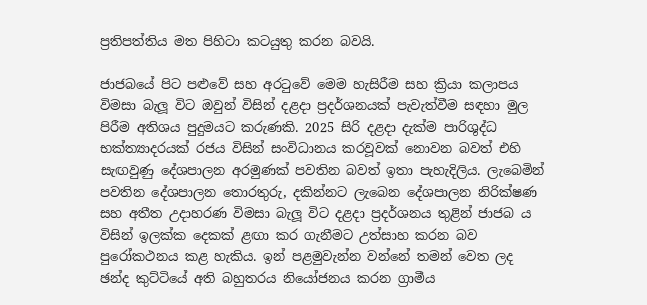ප්‍රතිපත්තිය මත පිහිටා කටයුතු කරන බවයි.

ජාජබයේ පිට පළුවේ සහ අරටුවේ මෙම හැසිරීම සහ ක්‍රියා කලාපය විමසා බැලූ විට ඔවුන් විසින් දළදා ප්‍රදර්ශනයක් පැවැත්වීම සඳහා මුල පිරීම අතිශය පුදුමයට කරුණකි. 2025 සිරි දළදා දැක්ම පාරිශුද්ධ භක්ත්‍යාදරයක් රජය විසින් සංවිධානය කරවූවක් නොවන බවත් එහි සැඟවුණු දේශපාලන අරමුණක් පවතින බවත් ඉතා පැහැදිලිය. ලැබෙමින් පවතින දේශපාලන තොරතුරු, දකින්නට ලැබෙන දේශපාලන නිරික්ෂණ සහ අතීත උදාහරණ විමසා බැලූ විට දළදා ප්‍රදර්ශනය තුළින් ජාජබ ය විසින් ඉලක්ක දෙකක් ළඟා කර ගැනීමට උත්සාහ කරන බව පුරෝකථනය කළ හැකිය. ඉන් පළමුවැන්න වන්නේ තමන් වෙත ලද ඡන්ද කුට්ටියේ අති බහුතරය නියෝජනය කරන ග්‍රාමීය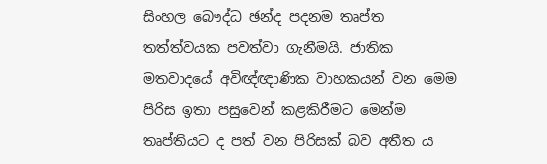සිංහල බෞද්ධ ඡන්ද පදනම තෘප්ත තත්ත්වයක පවත්වා ගැනීමයි. ජාතික මතවාදයේ අවිඥ්ඥාණික වාහකයන් වන මෙම පිරිස ඉතා පසුවෙන් කළකිරීමට මෙන්ම තෘප්තියට ද පත් වන පිරිසක් බව අතීත ය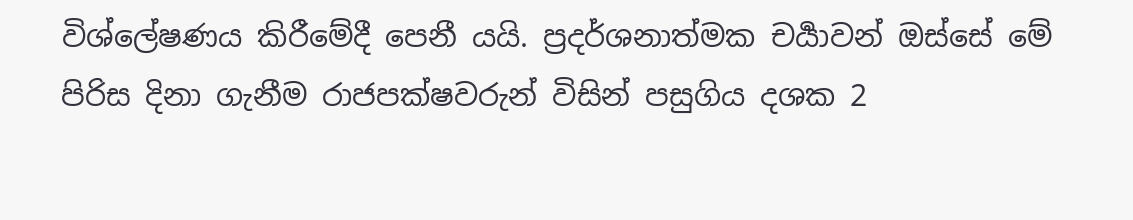විශ්ලේෂණය කිරීමේදී පෙනී යයි. ප්‍රදර්ශනාත්මක චර්‍යාවන් ඔස්සේ මේ පිරිස දිනා ගැනීම රාජපක්ෂවරුන් විසින් පසුගිය දශක 2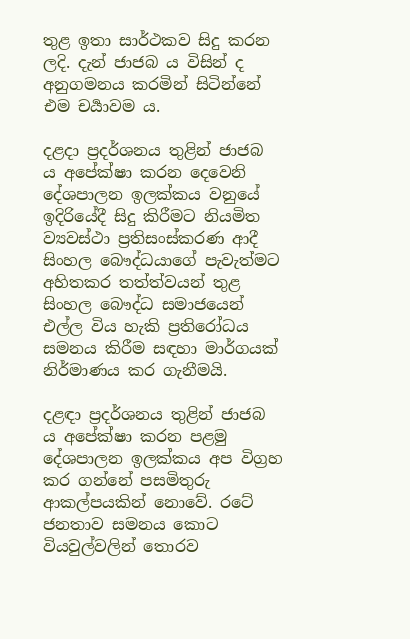තුළ ඉතා සාර්ථකව සිදු කරන ලදි. දැන් ජාජබ ය විසින් ද අනුගමනය කරමින් සිටින්නේ එම චර්‍යාවම ය.

දළදා ප්‍රදර්ශනය තුළින් ජාජබ ය අපේක්ෂා කරන දෙවෙනි දේශපාලන ඉලක්කය වනුයේ ඉදිරියේදී සිදු කිරීමට නියමිත ව්‍යවස්ථා ප්‍රතිසංස්කරණ ආදී සිංහල බෞද්ධයාගේ පැවැත්මට අහිතකර තත්ත්වයන් තුළ සිංහල බෞද්ධ සමාජයෙන් එල්ල විය හැකි ප්‍රතිරෝධය සමනය කිරීම සඳහා මාර්ගයක් නිර්මාණය කර ගැනීමයි.

දළඳා ප්‍රදර්ශනය තුළින් ජාජබ ය අපේක්ෂා කරන පළමු දේශපාලන ඉලක්කය අප විග්‍රහ කර ගන්නේ පසමිතුරු ආකල්පයකින් නොවේ. රටේ ජනතාව සමනය කොට වියවුල්වලින් තොරව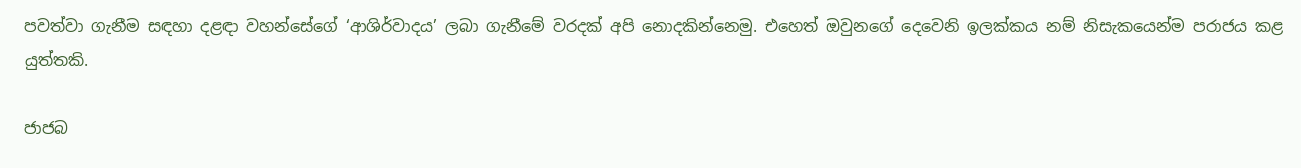පවත්වා ගැනීම සඳහා දළඳා වහන්සේගේ ‘ආශිර්වාදය’ ලබා ගැනීමේ වරදක් අපි නොදකින්නෙමු. එහෙත් ඔවුනගේ දෙවෙනි ඉලක්කය නම් නිසැකයෙන්ම පරාජය කළ යුත්තකි.

ජාජබ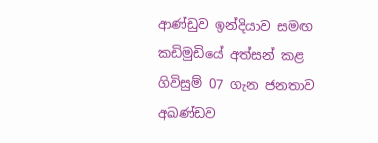ආණ්ඩුව ඉන්දියාව සමඟ කඩිමුඩියේ අත්සන් කළ ගිවිසුම් 07 ගැන ජනතාව අඛණ්ඩව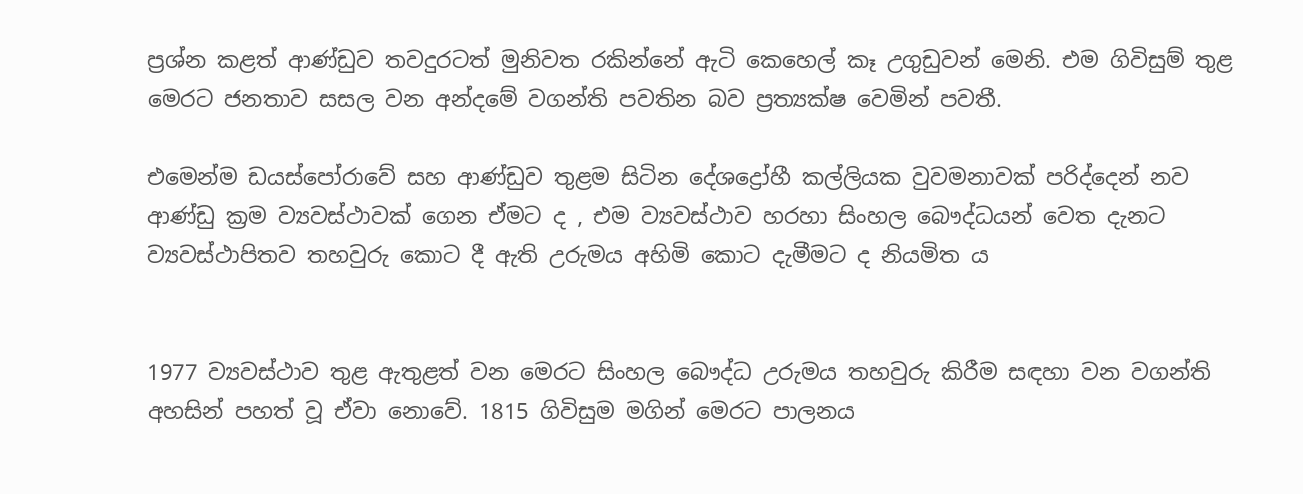ප්‍රශ්න කළත් ආණ්ඩුව තවදුරටත් මුනිවත රකින්නේ ඇටි කෙහෙල් කෑ උගුඩුවන් මෙනි. එම ගිවිසුම් තුළ මෙරට ජනතාව සසල වන අන්දමේ වගන්ති පවතින බව ප්‍රත්‍යක්ෂ වෙමින් පවතී.

එමෙන්ම ඩයස්පෝරාවේ සහ ආණ්ඩුව තුළම සිටින දේශද්‍රෝහී කල්ලියක වුවමනාවක් පරිද්දෙන් නව ආණ්ඩු ක්‍රම ව්‍යවස්ථාවක් ගෙන ඒමට ද , එම ව්‍යවස්ථාව හරහා සිංහල බෞද්ධයන් වෙත දැනට ව්‍යවස්ථාපිතව තහවුරු කොට දී ඇති උරුමය අහිමි කොට දැමීමට ද නියමිත ය


1977 ව්‍යවස්ථාව තුළ ඇතුළත් වන මෙරට සිංහල බෞද්ධ උරුමය තහවුරු කිරීම සඳහා වන වගන්ති අහසින් පහත් වූ ඒවා නොවේ. 1815 ගිවිසුම මගින් මෙරට පාලනය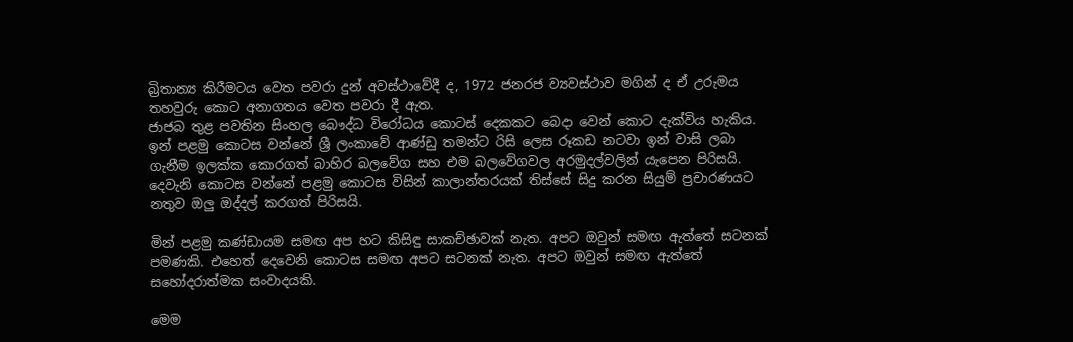බ්‍රිතාන්‍ය කිරීමටය වෙත පවරා දුන් අවස්ථාවේදී ද, 1972 ජනරජ ව්‍යවස්ථාව මගින් ද ඒ උරුමය තහවුරු කොට අනාගතය වෙත පවරා දී ඇත.
ජාජබ තුළ පවතින සිංහල බෞද්ධ විරෝධය කොටස් දෙකකට බෙදා වෙන් කොට දැක්විය හැකිය. ඉන් පළමු කොටස වන්නේ ශ්‍රී ලංකාවේ ආණ්ඩු තමන්ට රිසි ලෙස රූකඩ නටවා ඉන් වාසි ලබා ගැනීම ඉලක්ක කොරගත් බාහිර බලවේග සහ එම බලවේගවල අරමුදල්වලින් යැපෙන පිරිසයි. දෙවැනි කොටස වන්නේ පළමු කොටස විසින් කාලාන්තරයක් තිස්සේ සිදු කරන සියුම් ප්‍රචාරණයට නතුව ඔලු ඔද්දල් කරගත් පිරිසයි.

මින් පළමු කණ්ඩායම සමඟ අප හට කිසිඳු සාකච්ඡාවක් නැත. අපට ඔවුන් සමඟ ඇත්තේ සටනක් පමණකි. එහෙත් දෙවෙනි කොටස සමඟ අපට සටනක් නැත. අපට ඔවුන් සමඟ ඇත්තේ සහෝදරාත්මක සංවාදයකි.

මෙම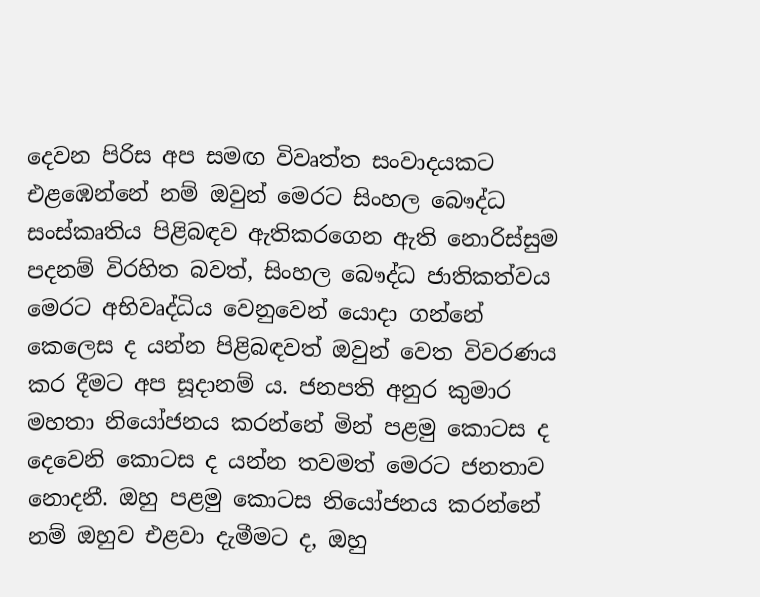දෙවන පිරිස අප සමඟ විවෘත්ත සංවාදයකට එළඹෙන්නේ නම් ඔවුන් මෙරට සිංහල බෞද්ධ සංස්කෘතිය පිළිබඳව ඇතිකරගෙන ඇති නොරිස්සුම පදනම් විරහිත බවත්, සිංහල බෞද්ධ ජාතිකත්වය මෙරට අභිවෘද්ධිය වෙනුවෙන් යොදා ගන්නේ කෙලෙස ද යන්න පිළිබඳවත් ඔවුන් වෙත විවරණය කර දීමට අප සූදානම් ය. ජනපති අනුර කුමාර මහතා නියෝජනය කරන්නේ මින් පළමු කොටස ද දෙවෙනි කොටස ද යන්න තවමත් මෙරට ජනතාව නොදනී. ඔහු පළමු කොටස නියෝජනය කරන්නේ නම් ඔහුව එළවා දැමීමට ද, ඔහු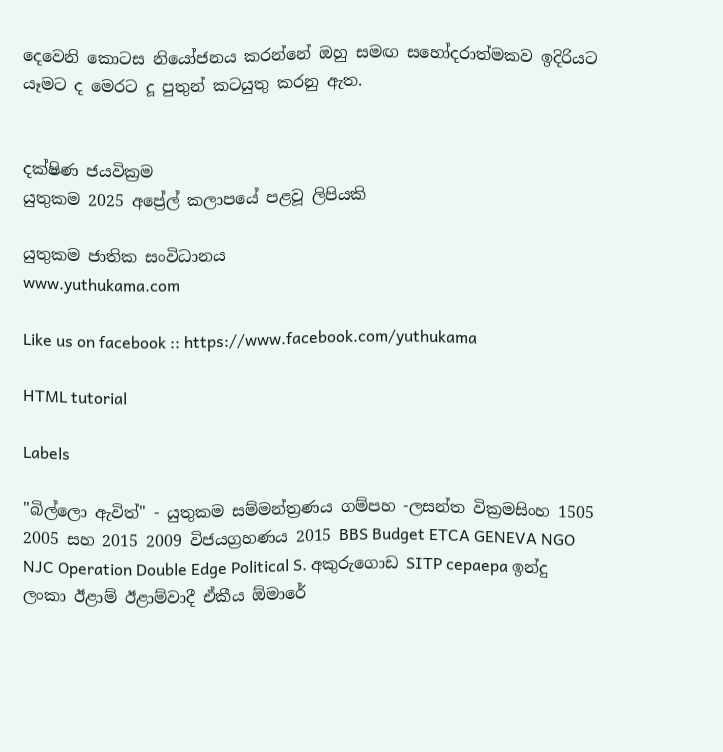දෙවෙනි කොටස නියෝජනය කරන්නේ ඔහු සමඟ සහෝදරාත්මකව ඉදිරියට යෑමට ද මෙරට දූ පුතුන් කටයුතු කරනු ඇත.


දක්ෂිණ ජයවික්‍රම
යුතුකම 2025 අප්‍රේල් කලාපයේ පළවූ ලිපියකි

යුතුකම ජාතික සංවිධානය
www.yuthukama.com

Like us on facebook :: https://www.facebook.com/yuthukama

HTML tutorial

Labels

"බිල්ලො ඇවිත්" - යුතුකම සම්මන්ත්‍රණය ගම්පහ -ලසන්ත වික්‍රමසිංහ 1505 2005 සහ 2015 2009 විජයග්‍රහණය 2015 BBS Budget ETCA GENEVA NGO NJC Operation Double Edge Political S. අකුරුගොඩ SITP cepaepa ඉන්දු ලංකා ඊළාම් ඊළාම්වාදී ඒකීය ඕමාරේ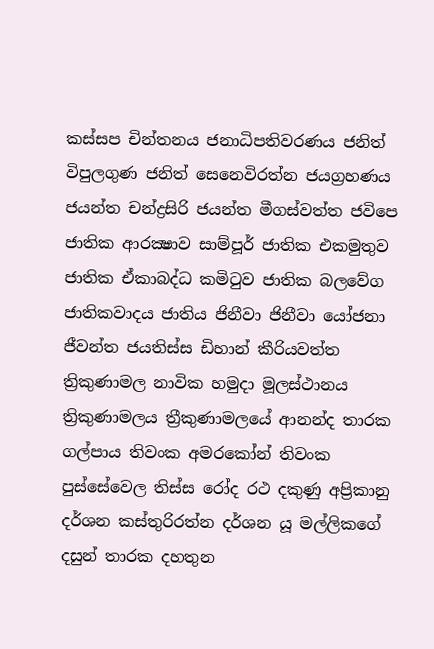කස්‌සප චින්තනය ජනාධිපතිවරණය ජනිත් විපුලගුණ ජනිත් සෙනෙවිරත්න ජයග්‍රහණය ජයන්ත චන්ද්‍රසිරි ජයන්ත මීගස්වත්ත ජවිපෙ ජාතික ආරක්‍ෂාව සාම්පූර් ජාතික එකමුතුව ජාතික ඒකාබද්ධ කමිටුව ජාතික බලවේග ජාතිකවාදය ජාතිය ජිනීවා ජිනීවා යෝජනා ජීවන්ත ජයතිස්ස ඩිහාන් කීරියවත්ත ත්‍රිකුණාමල නාවික හමුදා මූලස්‌ථානය ත්‍රිකුණාමලය ත්‍රීකුණාමලයේ ආනන්ද තාරක ගල්පාය තිවංක අමරකෝන් තිවංක පුස්සේවෙල තිස්‌ස රෝද රථ දකුණු අප්‍රිකානු දර්ශන කස්තුරිරත්න දර්ශන යූ මල්ලිකගේ දසුන් තාරක දහතුන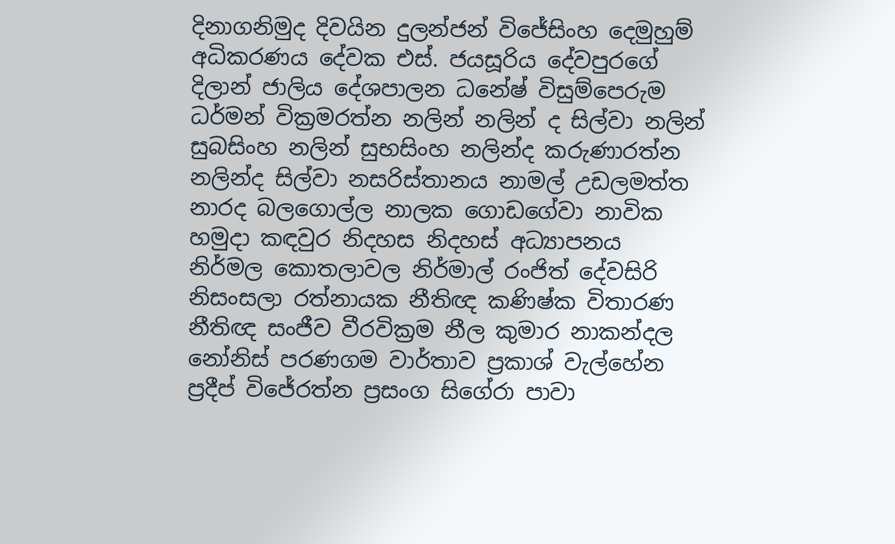දිනාගනිමුද දිවයින දුලන්ජන් විජේසිංහ දෙමුහුම් අධිකරණය දේවක එස්. ජයසූරිය දේවපුරගේ දිලාන් ජාලිය දේශපාලන ධනේෂ් විසුම්පෙරුම ධර්මන් වික්‍රමරත්න නලින් නලින් ද සිල්වා නලින් සුබසිංහ නලින් සුභසිංහ නලින්ද කරුණාරත්න නලින්ද සිල්වා නසරිස්‌තානය නාමල් උඩලමත්ත නාරද බලගොල්ල නාලක ගොඩගේවා නාවික හමුදා කඳවුර නිදහස නිදහස් අධ්‍යාපනය නිර්මල කොතලාවල නිර්මාල් රංජිත් දේවසිරි නිසංසලා රත්නායක නීතිඥ කණිෂ්ක විතාරණ නීතිඥ සංජීව වීරවික්‍රම නීල කුමාර නාකන්දල නෝනිස් පරණගම වාර්තාව ප්‍රකාශ් වැල්හේන ප්‍රදීප් විජේරත්න ප්‍රසංග සිගේරා පාවා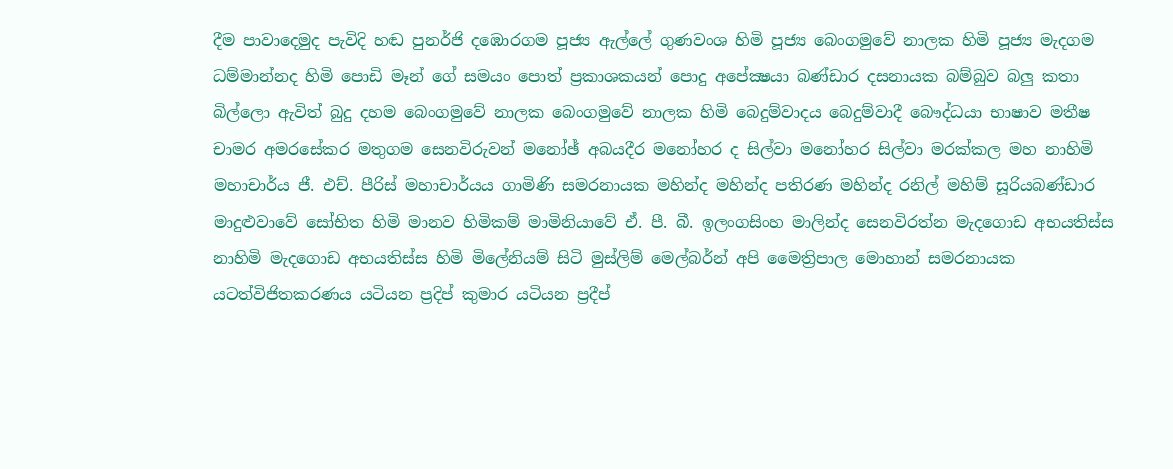දීම පාවාදෙමුද පැවිදි හඬ පුනර්ජි දඹොරගම පූජ්‍ය ඇල්ලේ ගුණවංශ හිමි පූජ්‍ය බෙංගමුවේ නාලක හිමි පූජ්‍ය මැදගම ධම්මාන්නද හිමි පොඩි මෑන් ගේ සමයං පොත් ප්‍රකාශකයන් පොදු අපේක්‍ෂයා බණ්ඩාර දසනායක බම්බුව බලු කතා බිල්ලො ඇවිත් බුදු දහම බෙංගමුවේ නාලක බෙංගමුවේ නාලක හිමි බෙදුම්වාදය බෙදුම්වාදී බෞද්ධයා භාෂාව මතීෂ චාමර අමරසේකර මතුගම සෙනවිරුවන් මනෝඡ් අබයදීර මනෝහර ද සිල්වා මනෝහර සිල්වා මරක්කල මහ නාහිමි මහාචාර්ය ජී. එච්. පීරිස් මහාචාර්යය ගාමිණි සමරනායක මහින්ද මහින්ද පතිරණ මහින්ද රනිල් මහිම් සූරියබණ්ඩාර මාදුළුවාවේ සෝභිත හිමි මානව හිමිකම් මාමිනියාවේ ඒ. පී. බී. ඉලංගසිංහ මාලින්ද සෙනවිරත්න මැදගොඩ අභයතිස්ස නාහිමි මැදගොඩ අභයතිස්ස හිමි මිලේනියම් සිටි මුස්‌ලිම් මෙල්බර්න් අපි මෛත්‍රිපාල මොහාන් සමරනායක යටත්විජිතකරණය යටියන ප්‍රදිප් කුමාර යටියන ප්‍රදීප්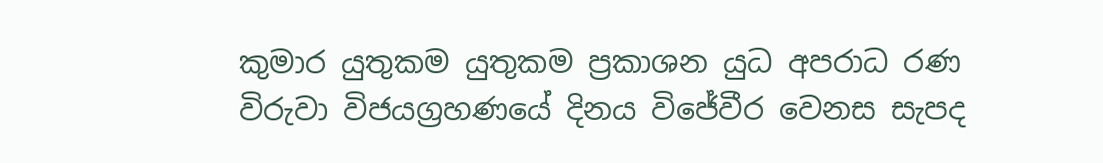කුමාර යුතුකම යුතුකම ප්‍රකාශන යුධ අපරාධ රණ විරුවා විජයග්‍රහණයේ දිනය විජේවීර වෙනස සැපද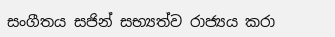සංගීතය සජින් සභ්‍යත්ව රාජ්‍යය කරා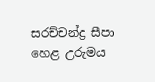සරච්චන්ද්‍ර සීපා හෙළ උරුමය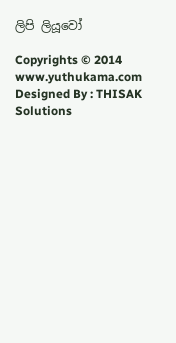ලිපි ලියූවෝ

Copyrights © 2014 www.yuthukama.com Designed By : THISAK Solutions